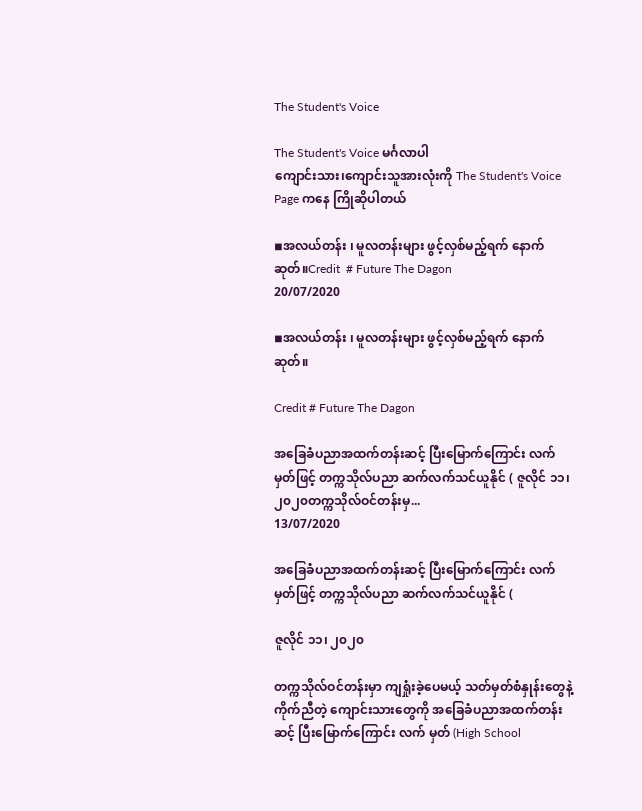The Student's Voice

The Student's Voice မင်္ဂလာပါ
ကျောင်းသား၊ကျောင်းသူအားလုံးကို The Student's Voice Page ကနေ ကြိုဆိုပါတယ်

◾အလယ်တန်း ၊ မူလတန်းများ ဖွင့်လှစ်မည့်ရက် နောက်ဆုတ်။Credit  # Future The Dagon
20/07/2020

◾အလယ်တန်း ၊ မူလတန်းများ ဖွင့်လှစ်မည့်ရက် နောက်ဆုတ်။

Credit # Future The Dagon

အခြေခံပညာအထက်တန်းဆင့် ပြီးမြောက်ကြောင်း လက် မှတ်ဖြင့် တက္ကသိုလ်ပညာ ဆက်လက်သင်ယူနိုင် ( ဇူလိုင် ၁၁၊ ၂၀၂၀တက္ကသိုလ်ဝင်တန်းမှ...
13/07/2020

အခြေခံပညာအထက်တန်းဆင့် ပြီးမြောက်ကြောင်း လက် မှတ်ဖြင့် တက္ကသိုလ်ပညာ ဆက်လက်သင်ယူနိုင် (

ဇူလိုင် ၁၁၊ ၂၀၂၀

တက္ကသိုလ်ဝင်တန်းမှာ ကျရှုံးခဲ့ပေမယ့် သတ်မှတ်စံနှုန်းတွေနဲ့ ကိုက်ညီတဲ့ ကျောင်းသားတွေကို အခြေခံပညာအထက်တန်းဆင့် ပြီးမြောက်ကြောင်း လက် မှတ် (High School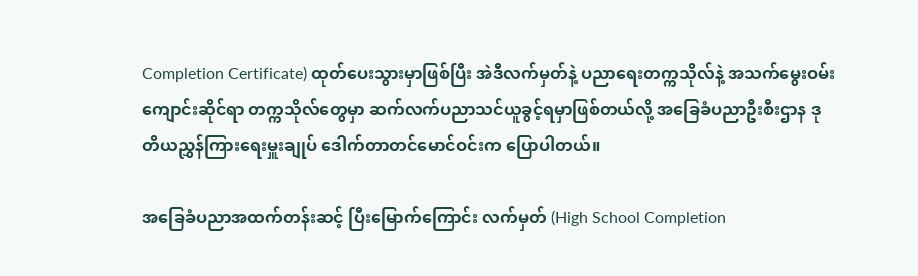Completion Certificate) ထုတ်ပေးသွားမှာဖြစ်ပြီး အဲဒီလက်မှတ်နဲ့ ပညာရေးတက္ကသိုလ်နဲ့ အသက်မွေးဝမ်းကျောင်းဆိုင်ရာ တက္ကသိုလ်တွေမှာ ဆက်လက်ပညာသင်ယူခွင့်ရမှာဖြစ်တယ်လို့ အခြေခံပညာဦးစီးဌာန ဒုတိယညွှန်ကြားရေးမှူးချုပ် ဒေါက်တာတင်မောင်ဝင်းက ပြောပါတယ်။

အခြေခံပညာအထက်တန်းဆင့် ပြီးမြောက်ကြောင်း လက်မှတ် (High School Completion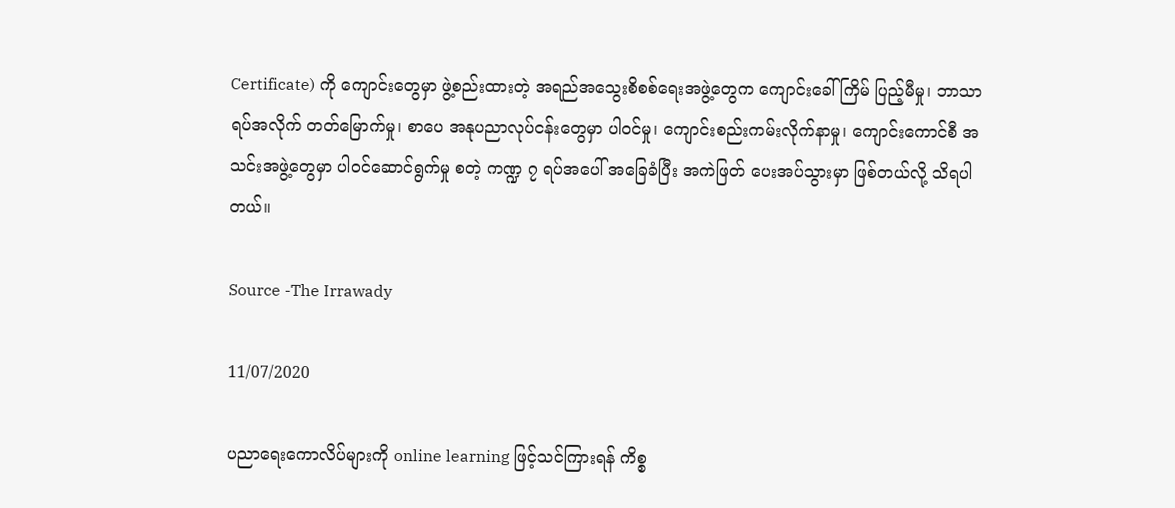Certificate) ကို ကျောင်းတွေမှာ ဖွဲ့စည်းထားတဲ့ အရည်အသွေးစိစစ်ရေးအဖွဲ့တွေက ကျောင်းခေါ်ကြိမ် ပြည့်မီမှု၊ ဘာသာရပ်အလိုက် တတ်မြောက်မှု၊ စာပေ အနုပညာလုပ်ငန်းတွေမှာ ပါဝင်မှု၊ ကျောင်းစည်းကမ်းလိုက်နာမှု၊ ကျောင်းကောင်စီ အသင်းအဖွဲ့တွေမှာ ပါဝင်ဆောင်ရွက်မှု စတဲ့ ကဏ္ဍ ၇ ရပ်အပေါ် အခြေခံပြီး အကဲဖြတ် ပေးအပ်သွားမှာ ဖြစ်တယ်လို့ သိရပါတယ်။

Source -The Irrawady

11/07/2020

ပညာရေးကောလိပ်များကို online learning ဖြင့်သင်ကြားရန် ကိစ္စ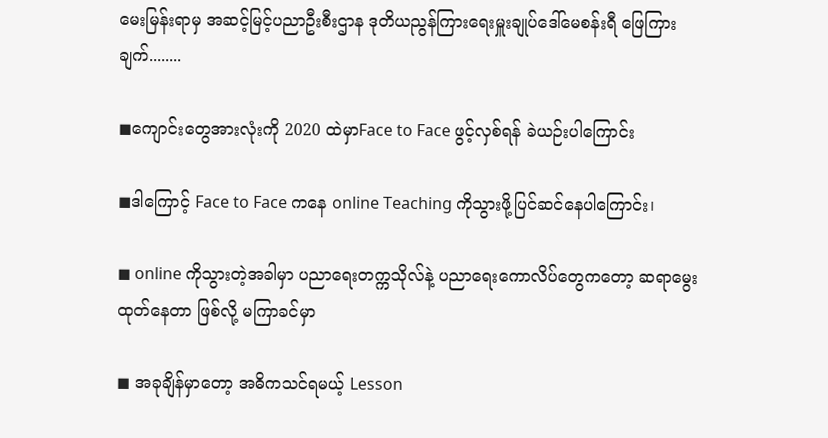မေးမြန်းရာမှ အဆင့်မြင့်ပညာဦးစီးဌာန ဒုတိယညွန်ကြားရေးမှူးချုပ်ဒေါ်မေစန်းရီ ဖြေကြားချက်........

◼ကျောင်းတွေအားလုံးကို 2020 ထဲမှာFace to Face ဖွင့်လှစ်ရန် ခဲယဉ်းပါကြောင်း

◼ဒါကြောင့် Face to Face ကနေ online Teaching ကိုသွားဖို့ပြင်ဆင်နေပါကြောင်း၊

◼ online ကိုသွားတဲ့အခါမှာ ပညာရေးတက္ကသိုလ်နဲ့ ပညာရေးကောလိပ်တွေကတော့ ဆရာမွေးထုတ်နေတာ ဖြစ်လို့ မကြာခင်မှာ

◼ အခုချိန်မှာတော့ အဓိကသင်ရမယ့် Lesson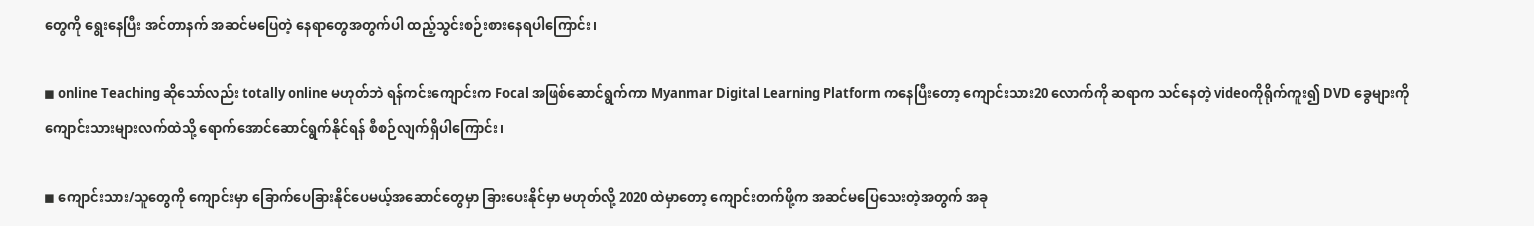တွေကို ရွေးနေပြီး အင်တာနက် အဆင်မပြေတဲ့ နေရာတွေအတွက်ပါ ထည့်သွင်းစဉ်းစားနေရပါကြောင်း၊

◼ online Teaching ဆိုသော်လည်း totally online မဟုတ်ဘဲ ရန်ကင်းကျောင်းက Focal အဖြစ်ဆောင်ရွက်ကာ Myanmar Digital Learning Platform ကနေပြီးတော့ ကျောင်းသား20 လောက်ကို ဆရာက သင်နေတဲ့ videoကိုရိုက်ကူး၍ DVD ခွေများကို ကျောင်းသားများလက်ထဲသို့ ရောက်အောင်ဆောင်ရွက်နိုင်ရန် စီစဉ်လျက်ရှိပါကြောင်း၊

◼ ကျောင်းသား/သူတွေကို ကျောင်းမှာ ခြောက်ပေခြားနိုင်ပေမယ့်အဆောင်တွေမှာ ခြားပေးနိုင်မှာ မဟုတ်လို့ 2020 ထဲမှာတော့ ကျောင်းတက်ဖို့က အဆင်မပြေသေးတဲ့အတွက် အခု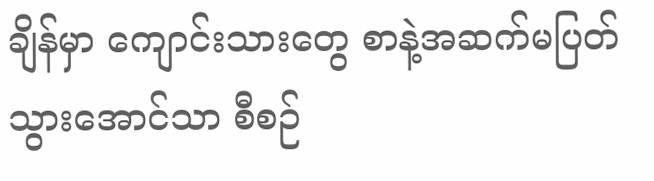ချိန်မှာ ကျောင်းသားတွေ စာနဲ့အဆက်မပြတ်သွားအောင်သာ စီစဉ်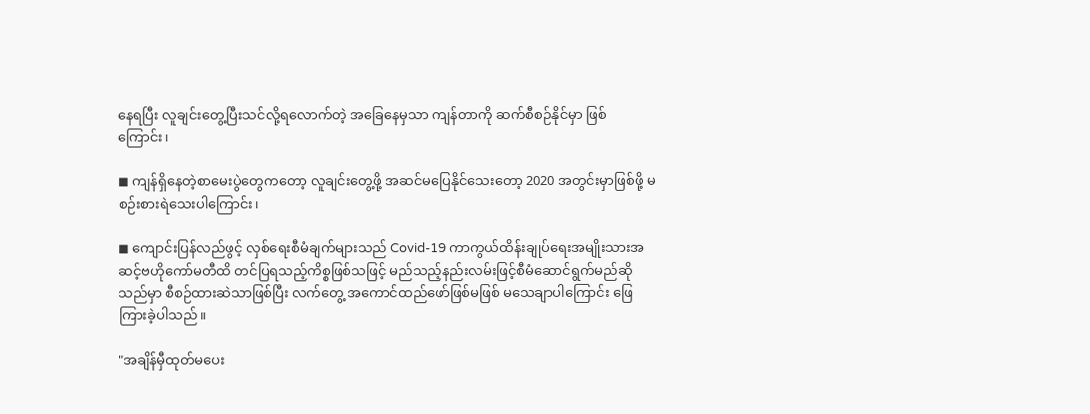နေရပြီး လူချင်းတွေ့ပြီးသင်လို့ရလောက်တဲ့ အခြေနေမှသာ ကျန်တာကို ဆက်စီစဉ်နိုင်မှာ ဖြစ်ကြောင်း၊

◼ ကျန်ရှိနေတဲ့စာမေးပွဲတွေကတော့ လူချင်းတွေ့ဖို့ အဆင်မပြေနိုင်သေးတော့ 2020 အတွင်းမှာဖြစ်ဖို့ မစဉ်းစားရဲသေးပါကြောင်း၊

◼ ကျောင်းပြန်လည်ဖွင့် လှစ်ရေးစီမံချက်များသည် Covid-19 ကာကွယ်ထိန်းချုပ်ရေးအမျိုးသားအဆင့်ဗဟိုကော်မတီထိ တင်ပြရသည့်ကိစ္စဖြစ်သဖြင့် မည်သည့်နည်းလမ်းဖြင့်စီမံဆောင်ရွက်မည်ဆိုသည်မှာ စီစဉ်ထားဆဲသာဖြစ်ပြီး လက်တွေ့ အကောင်ထည်ဖော်ဖြစ်မဖြစ် မသေချာပါကြောင်း ဖြေကြားခဲ့ပါသည်။

"အချိန်မှီထုတ်မပေး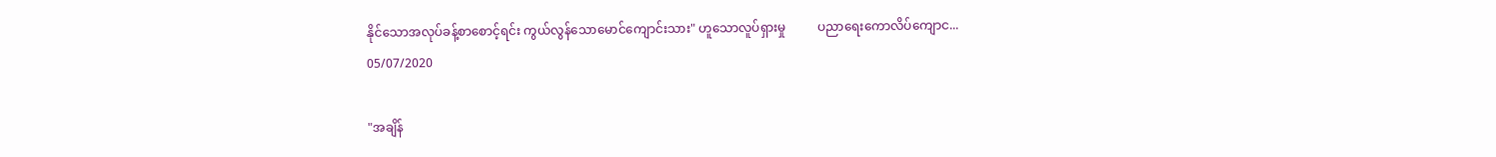နိုင်သောအလုပ်ခန့်စာစောင့်ရင်း ကွယ်လွန်သောမောင်ကျောင်းသား" ဟူသောလူပ်ရှားမှု          ပညာရေးကောလိပ်ကျောင...
05/07/2020

"အချိန်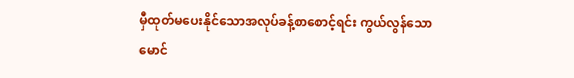မှီထုတ်မပေးနိုင်သောအလုပ်ခန့်စာစောင့်ရင်း ကွယ်လွန်သောမောင်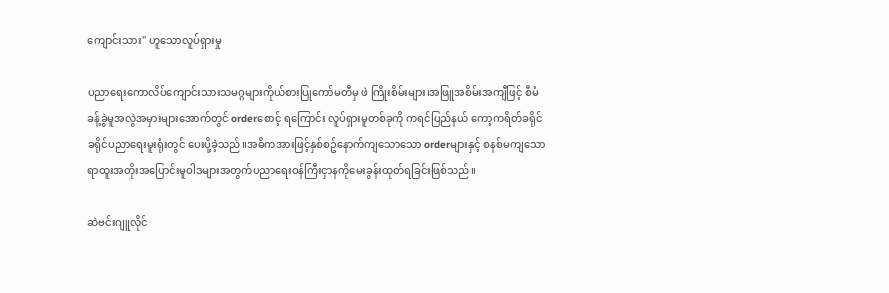ကျောင်းသား" ဟူသောလူပ်ရှားမှု

ပညာရေးကောလိပ်ကျောင်းသားသမဂ္ဂများကိုယ်စားပြုကော်မတီမှ ဖဲ ကြိုးစိမ်းများ၊အဖြူအစိမ်းအကျီဖြင့် စီမံခန့်ခွဲမူအလွဲအမှားများအောက်တွင် orderစောင့် ရကြောင်း လူပ်ရှားမူတစ်ခုကို ကရင်ပြည်နယ် ကော့ကရိတ်ခရိုင် ခရိုင်ပညာရေးမူးရုံးတွင် ပေးပို့ခဲ့သည်။အဓိကအားဖြင့်နှစ်စဥ်နောက်ကျသောသော orderများနှင့် စနစ်မကျသော ရာထူးအတိုးအပြောင်းမူဝါဒများအတွက်ပညာရေးဝန်ကြီးငှာနကိုမေးခွန်းထုတ်ရခြင်းဖြစ်သည်။

ဆဲဗင်းဂျူလိုင်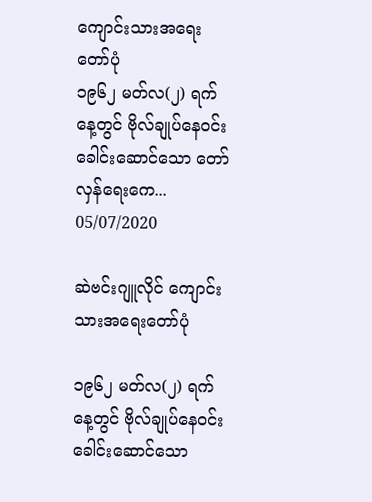ကျောင်းသားအရေးတော်ပုံ               ၁၉၆၂ မတ်လ(၂) ရက်နေ့တွင် ဗိုလ်ချုပ်နေဝင်း ခေါင်းဆောင်သော တော်လှန်ရေးကေ...
05/07/2020

ဆဲဗင်းဂျူလိုင် ကျောင်းသားအရေးတော်ပုံ

၁၉၆၂ မတ်လ(၂) ရက်နေ့တွင် ဗိုလ်ချုပ်နေဝင်း ခေါင်းဆောင်သော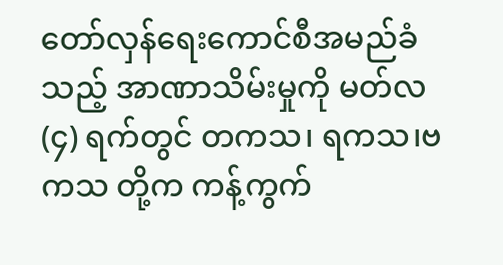တော်လှန်ရေးကောင်စီအမည်ခံသည့် အာဏာသိမ်းမှုကို မတ်လ (၄) ရက်တွင် တကသ၊ ရကသ၊ဗကသ တို့က ကန့်ကွက်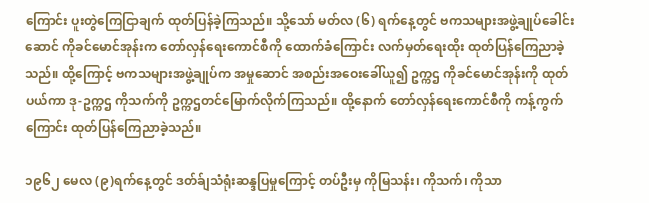ကြောင်း ပူးတွဲကြေငြာချက် ထုတ်ပြန်ခဲ့ကြသည်။ သို့သော် မတ်လ (၆) ရက်နေ့တွင် ဗကသများအဖွဲ့ချုပ်ခေါင်းဆောင် ကိုခင်မောင်အုန်းက တော်လှန်ရေးကောင်စီကို ထောက်ခံကြောင်း လက်မှတ်ရေးထိုး ထုတ်ပြန်ကြေညာခဲ့သည်။ ထို့ကြောင့် ဗကသများအဖွဲ့ချုပ်က အမှုဆောင် အစည်းအဝေးခေါ်ယူ၍ ဥက္ကဌ ကိုခင်မောင်အုန်းကို ထုတ်ပယ်ကာ ဒု-ဥက္ကဌ ကိုသက်ကို ဥက္ကဌတင်မြောက်လိုက်ကြသည်။ ထို့နောက် တော်လှန်ရေးကောင်စီကို ကန့်ကွက်ကြောင်း ထုတ်ပြန်ကြေညာခဲ့သည်။

၁၉၆၂ မေလ (၉)ရက်နေ့တွင် ဒတ်ခ်ျသံရုံးဆန္ဒပြမှုကြောင့် တပ်ဦးမှ ကိုမြသန်း၊ ကိုသက်၊ ကိုသာ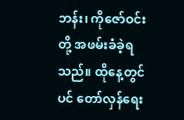ဘန်း၊ ကိုဇော်ဝင်း တို့ အဖမ်းခံခဲ့ရသည်။ ထိုနေ့တွင်ပင် တော်လှန်ရေး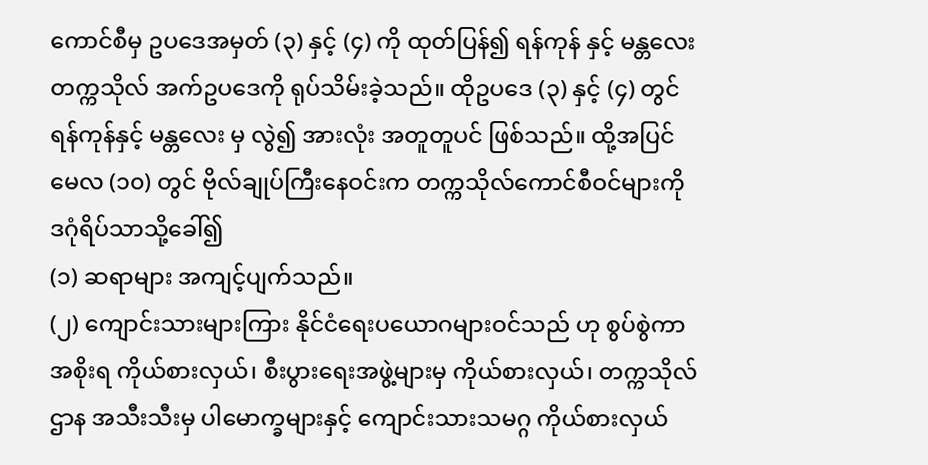ကောင်စီမှ ဥပဒေအမှတ် (၃) နှင့် (၄) ကို ထုတ်ပြန်၍ ရန်ကုန် နှင့် မန္တလေး တက္ကသိုလ် အက်ဥပဒေကို ရုပ်သိမ်းခဲ့သည်။ ထိုဥပဒေ (၃) နှင့် (၄) တွင် ရန်ကုန်နှင့် မန္တလေး မှ လွဲ၍ အားလုံး အတူတူပင် ဖြစ်သည်။ ထို့အပြင် မေလ (၁၀) တွင် ဗိုလ်ချုပ်ကြီးနေဝင်းက တက္ကသိုလ်ကောင်စီဝင်များကို ဒဂုံရိပ်သာသို့ခေါ်၍
(၁) ဆရာများ အကျင့်ပျက်သည်။
(၂) ကျောင်းသားများကြား နိုင်ငံရေးပယောဂများဝင်သည် ဟု စွပ်စွဲကာ အစိုးရ ကိုယ်စားလှယ်၊ စီးပွားရေးအဖွဲ့များမှ ကိုယ်စားလှယ်၊ တက္ကသိုလ်ဌာန အသီးသီးမှ ပါမောက္ခများနှင့် ကျောင်းသားသမဂ္ဂ ကိုယ်စားလှယ်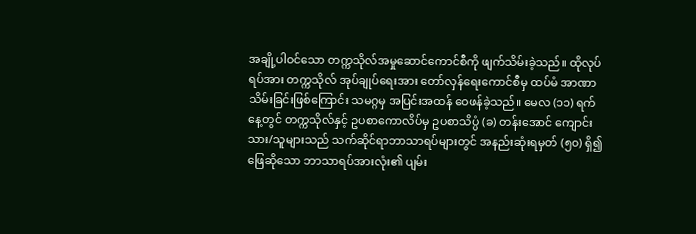အချို့ပါဝင်သော တက္ကသိုလ်အမှုဆောင်ကောင်စီကို ဖျက်သိမ်းခဲ့သည်။ ထိုလုပ်ရပ်အား တက္ကသိုလ် အုပ်ချုပ်ရေးအား တော်လှန်ရေးကောင်စီမှ ထပ်မံ အာဏာသိမ်းခြင်းဖြစ်ကြောင်း သမဂ္ဂမှ အပြင်းအထန် ဝေဖန်ခဲ့သည်။ မေလ (၁၁) ရက်နေ့တွင် တက္ကသိုလ်နှင့် ဥပစာကောလိပ်မှ ဥပစာသိပ္ပံ (ခ) တန်းအောင် ကျောင်းသား/သူများသည် သက်ဆိုင်ရာဘာသာရပ်များတွင် အနည်းဆုံးရမှတ် (၅၀) ရှိ၍ ဖြေဆိုသော ဘာသာရပ်အားလုံး၏ ပျမ်း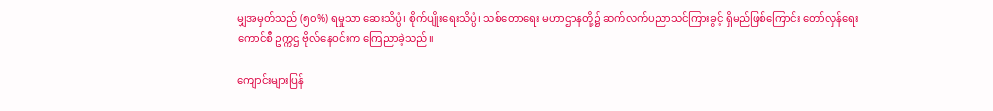မျှအမှတ်သည် (၅၀%) ရမှုသာ ဆေးသိပ္ပံ၊ စိုက်ပျိုးရေးသိပ္ပံ၊ သစ်တောရေး မဟာဌာနတို့၌ ဆက်လက်ပညာသင်ကြားခွင့် ရှိမည်ဖြစ်ကြောင်း တော်လှန်ရေးကောင်စီ ဥက္ကဌ ဗိုလ်နေဝင်းက ကြေညာခဲ့သည်။

ကျောင်းများပြန်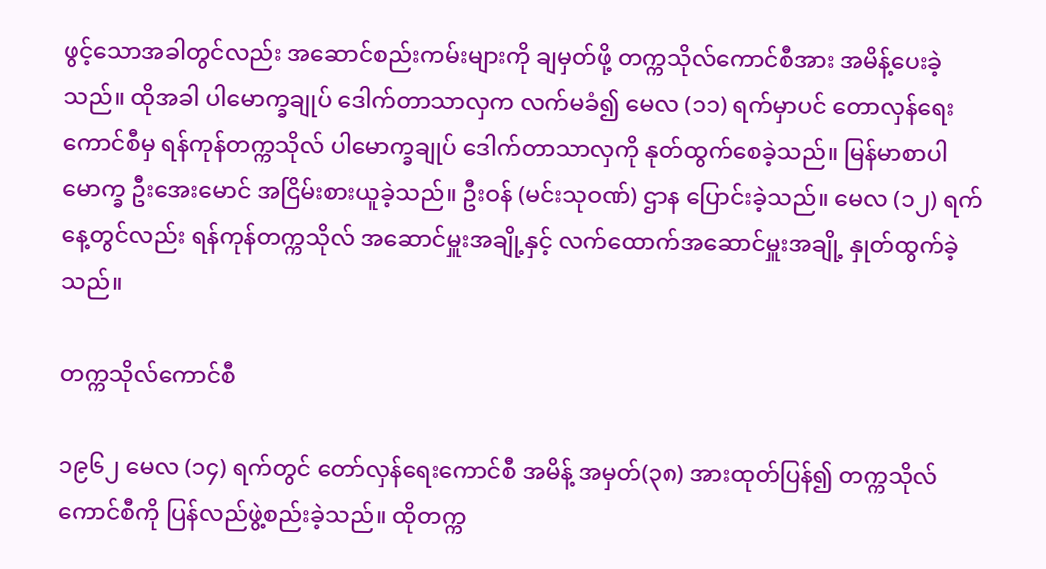ဖွင့်သောအခါတွင်လည်း အဆောင်စည်းကမ်းများကို ချမှတ်ဖို့ တက္ကသိုလ်ကောင်စီအား အမိန့်ပေးခဲ့သည်။ ထိုအခါ ပါမောက္ခချုပ် ဒေါက်တာသာလှက လက်မခံ၍ မေလ (၁၁) ရက်မှာပင် တောလှန်ရေးကောင်စီမှ ရန်ကုန်တက္ကသိုလ် ပါမောက္ခချုပ် ဒေါက်တာသာလှကို နုတ်ထွက်စေခဲ့သည်။ မြန်မာစာပါမောက္ခ ဦးအေးမောင် အငြိမ်းစားယူခဲ့သည်။ ဦးဝန် (မင်းသုဝဏ်) ဌာန ပြောင်းခဲ့သည်။ မေလ (၁၂) ရက်နေ့တွင်လည်း ရန်ကုန်တက္ကသိုလ် အဆောင်မှူးအချို့နှင့် လက်ထောက်အဆောင်မှူးအချို့ နှုတ်ထွက်ခဲ့သည်။

တက္ကသိုလ်ကောင်စီ

၁၉၆၂ မေလ (၁၄) ရက်တွင် တော်လှန်ရေးကောင်စီ အမိန့် အမှတ်(၃၈) အားထုတ်ပြန်၍ တက္ကသိုလ်ကောင်စီကို ပြန်လည်ဖွဲ့စည်းခဲ့သည်။ ထိုတက္က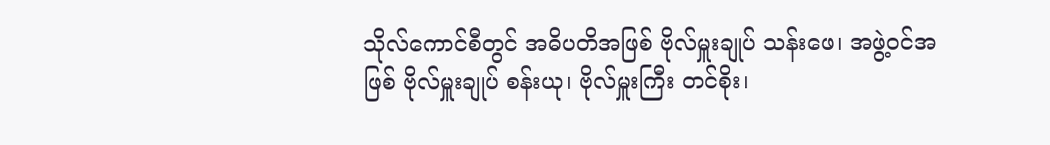သိုလ်ကောင်စီတွင် အဓိပတိအဖြစ် ဗိုလ်မှူးချုပ် သန်းဖေ၊ အဖွဲ့ဝင်အဖြစ် ဗိုလ်မှူးချုပ် စန်းယု၊ ဗိုလ်မှူးကြီး တင်စိုး၊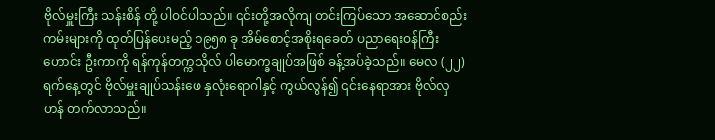ဗိုလ်မှူးကြီး သန်းစိန် တို့ ပါဝင်ပါသည်။ ၎င်းတို့အလိုကျ တင်းကြပ်သော အဆောင်စည်းကမ်းများကို ထုတ်ပြန်ပေးမည့် ၁၉၅၈ ခု အိမ်စောင့်အစိုးရခေတ် ပညာရေးဝန်ကြီးဟောင်း ဦးကာကို ရန်ကုန်တက္ကသိုလ် ပါမောက္ခချုပ်အဖြစ် ခန့်အပ်ခဲ့သည်။ မေလ (၂၂) ရက်နေ့တွင် ဗိုလ်မှူးချုပ်သန်းဖေ နှလုံးရောဂါနှင့် ကွယ်လွန်၍ ၎င်းနေရာအား ဗိုလ်လှဟန် တက်လာသည်။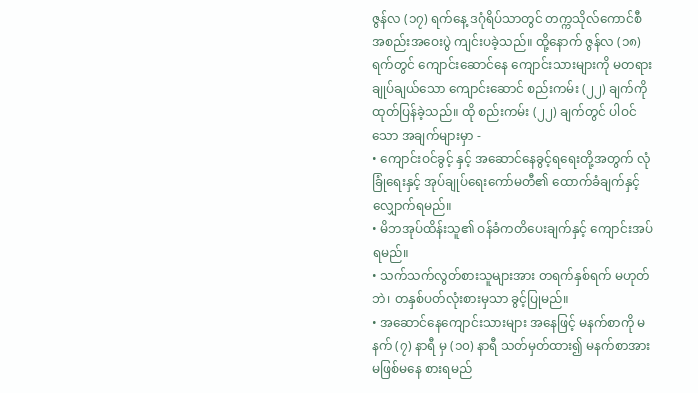ဇွန်လ (၁၇) ရက်နေ့ ဒဂုံရိပ်သာတွင် တက္ကသိုလ်ကောင်စီ အစည်းအဝေးပွဲ ကျင်းပခဲ့သည်။ ထို့နောက် ဇွန်လ (၁၈) ရက်တွင် ကျောင်းဆောင်နေ ကျောင်းသားများကို မတရားချုပ်ချယ်သော ကျောင်းဆောင် စည်းကမ်း (၂၂) ချက်ကို ထုတ်ပြန်ခဲ့သည်။ ထို စည်းကမ်း (၂၂) ချက်တွင် ပါဝင်သော အချက်များမှာ -
• ကျောင်းဝင်ခွင့် နှင့် အဆောင်နေခွင့်ရရေးတို့အတွက် လုံခြုံရေးနှင့် အုပ်ချုပ်ရေးကော်မတီ၏ ထောက်ခံချက်နှင့် လျှောက်ရမည်။
• မိဘအုပ်ထိန်းသူ၏ ဝန်ခံကတိပေးချက်နှင့် ကျောင်းအပ်ရမည်။
• သက်သက်လွတ်စားသူများအား တရက်နှစ်ရက် မဟုတ်ဘဲ၊ တနှစ်ပတ်လုံးစားမှသာ ခွင့်ပြုမည်။
• အဆောင်နေကျောင်းသားများ အနေဖြင့် မနက်စာကို မနက် (၇) နာရီ မှ (၁၀) နာရီ သတ်မှတ်ထား၍ မနက်စာအား မဖြစ်မနေ စားရမည်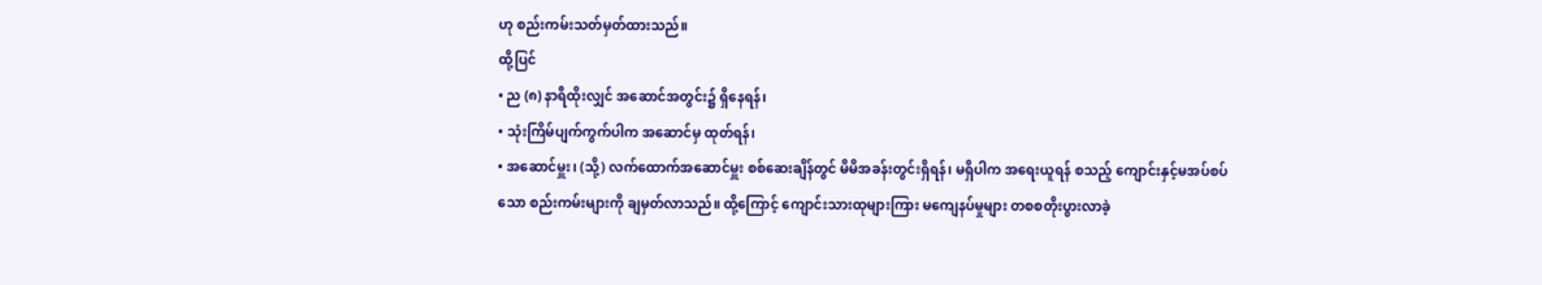ဟု စည်းကမ်းသတ်မှတ်ထားသည်။
ထို့ပြင်
• ည (၈) နာရီထိုးလျှင် အဆောင်အတွင်း၌ ရှိနေရန်၊
• သုံးကြိမ်ပျက်ကွက်ပါက အဆောင်မှ ထုတ်ရန်၊
• အဆောင်မှူး၊ (သို့) လက်ထောက်အဆောင်မှူး စစ်ဆေးချိန်တွင် မိမိအခန်းတွင်းရှိရန်၊ မရှိပါက အရေးယူရန် စသည့် ကျောင်းနှင့်မအပ်စပ်သော စည်းကမ်းများကို ချမှတ်လာသည်။ ထို့ကြောင့် ကျောင်းသားထုများကြား မကျေနပ်မှုများ တစစတိုးပွားလာခဲ့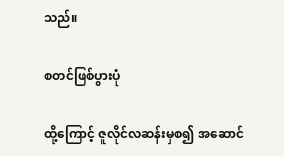သည်။

စတင်ဖြစ်ပွားပုံ

ထို့ကြောင့် ဇူလိုင်လဆန်းမှစ၍ အဆောင်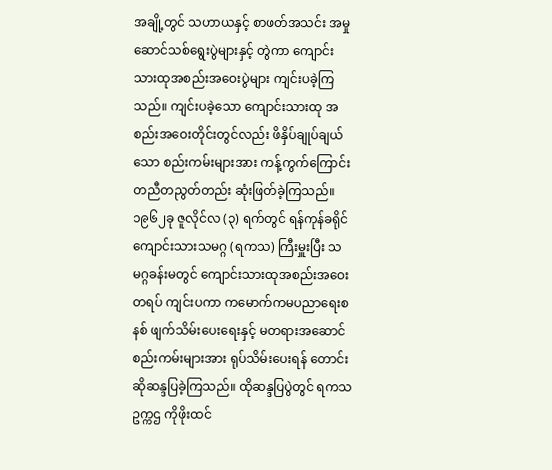အချို့တွင် သဟာယနှင့် စာဖတ်အသင်း အမှုဆောင်သစ်ရွေးပွဲများနှင့် တွဲကာ ကျောင်းသားထုအစည်းအဝေးပွဲများ ကျင်းပခဲ့ကြသည်။ ကျင်းပခဲ့သော ကျောင်းသားထု အစည်းအဝေးတိုင်းတွင်လည်း ဖိနှိပ်ချုပ်ချယ်သော စည်းကမ်းများအား ကန့်ကွက်ကြောင်း တညီတညွတ်တည်း ဆုံးဖြတ်ခဲ့ကြသည်။ ၁၉၆၂ခု ဇူလိုင်လ (၃) ရက်တွင် ရန်ကုန်ခရိုင်ကျောင်းသားသမဂ္ဂ (ရကသ) ကြီးမှူးပြီး သမဂ္ဂခန်းမတွင် ကျောင်းသားထုအစည်းအဝေးတရပ် ကျင်းပကာ ကမောက်ကမပညာရေးစနစ် ဖျက်သိမ်းပေးရေးနှင့် မတရားအဆောင်စည်းကမ်းများအား ရုပ်သိမ်းပေးရန် တောင်းဆိုဆန္ဒပြခဲ့ကြသည်။ ထိုဆန္ဒပြပွဲတွင် ရကသဥက္ကဌ ကိုဖိုးထင်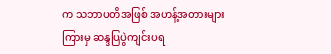က သဘာပတိအဖြစ် အဟန့်အတားများကြားမှ ဆန္ဒပြပွဲကျင်းပရ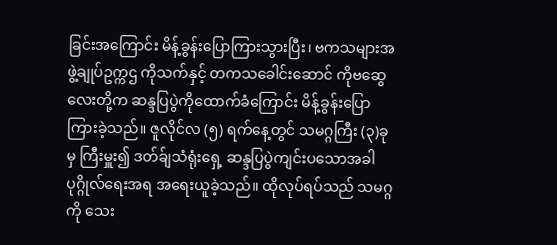ခြင်းအကြောင်း မိန့်ခွန်းပြောကြားသွားပြီး၊ ဗကသများအဖွဲ့ချုပ်ဥက္ကဌ ကိုသက်နှင့် တကသခေါင်းဆောင် ကိုဗဆွေလေးတို့က ဆန္ဒပြပွဲကိုထောက်ခံကြောင်း မိန့်ခွန်းပြောကြားခဲ့သည်။ ဇူလိုင်လ (၅) ရက်နေ့တွင် သမဂ္ဂကြီး (၃)ခုမှ ကြီးမှူး၍ ဒတ်ခ်ျသံရုံးရှေ့ ဆန္ဒပြပွဲကျင်းပသောအခါ ပုဂ္ဂိုလ်ရေးအရ အရေးယူခဲ့သည်။ ထိုလုပ်ရပ်သည် သမဂ္ဂကို သေး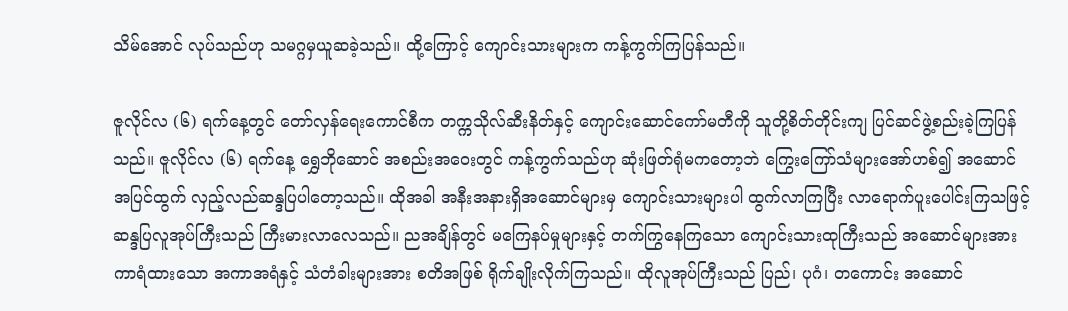သိမ်အောင် လုပ်သည်ဟု သမဂ္ဂမှယူဆခဲ့သည်။ ထို့ကြောင့် ကျောင်းသားများက ကန့်ကွက်ကြပြန်သည်။

ဇူလိုင်လ (၆) ရက်နေ့တွင် တော်လှန်ရေးကောင်စီက တက္ကသိုလ်ဆီးနိတ်နှင့် ကျောင်းဆောင်ကော်မတီကို သူတို့စိတ်တိုင်းကျ ပြင်ဆင်ဖွဲ့စည်းခဲ့ကြပြန်သည်။ ဇူလိုင်လ (၆) ရက်နေ့ ရွှေဘိုဆောင် အစည်းအဝေးတွင် ကန့်ကွက်သည်ဟု ဆုံးဖြတ်ရုံမကတော့ဘဲ ကြွေးကြော်သံများအော်ဟစ်၍ အဆောင်အပြင်ထွက် လှည့်လည်ဆန္ဒပြပါတော့သည်။ ထိုအခါ အနီးအနားရှိအဆောင်များမှ ကျောင်းသားများပါ ထွက်လာကြပြီး လာရောက်ပူးပေါင်းကြသဖြင့် ဆန္ဒပြလူအုပ်ကြီးသည် ကြီးမားလာလေသည်။ ညအချိန်တွင် မကြေနပ်မှုများနှင့် တက်ကြွနေကြသော ကျောင်းသားထုကြီးသည် အဆောင်များအား ကာရံထားသော အကာအရံနှင့် သံတံခါးများအား စတိအဖြစ် ရိုက်ချိုးလိုက်ကြသည်။ ထိုလူအုပ်ကြီးသည် ပြည်၊ ပုဂံ၊ တကောင်း အဆောင်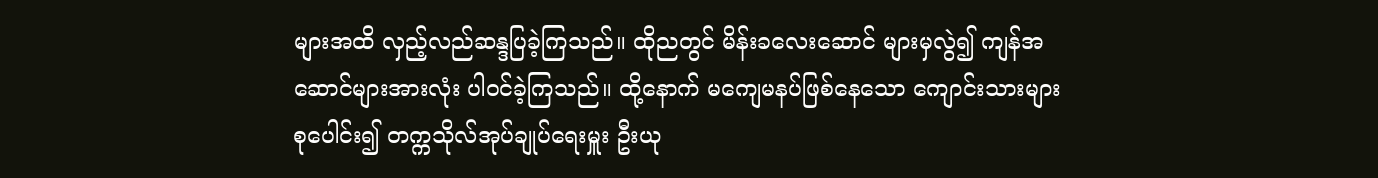များအထိ လှည့်လည်ဆန္ဒပြခဲ့ကြသည်။ ထိုညတွင် မိန်းခလေးဆောင် များမှလွဲ၍ ကျန်အဆောင်များအားလုံး ပါဝင်ခဲ့ကြသည်။ ထို့နောက် မကျေမနပ်ဖြစ်နေသော ကျောင်းသားများစုပေါင်း၍ တက္ကသိုလ်အုပ်ချုပ်ရေးမှူး ဦးယု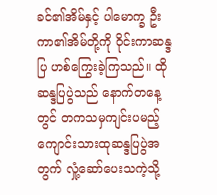ခင်၏အိမ်နှင့် ပါမောက္ခ ဦးကာ၏အိမ်တို့ကို ဝိုင်းကာဆန္ဒပြ ဟစ်ကြွေးခဲ့ကြသည်။ ထိုဆန္ဒပြပွဲသည် နောက်တနေ့တွင် တကသမှကျင်းပမည့် ကျောင်းသားထုဆန္ဒပြပွဲအတွက် လှုံ့ဆော်ပေးသကဲ့သို့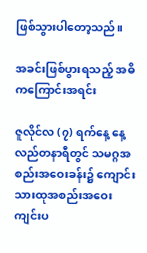ဖြစ်သွားပါတော့သည်။

အခင်းဖြစ်ပွားရသည့် အဓိကကြောင်းအရင်း

ဇူလိုင်လ (၇) ရက်နေ့ နေ့လည်တနာရီတွင် သမဂ္ဂအစည်းအဝေးခန်း၌ ကျောင်းသားထုအစည်းအဝေး ကျင်းပ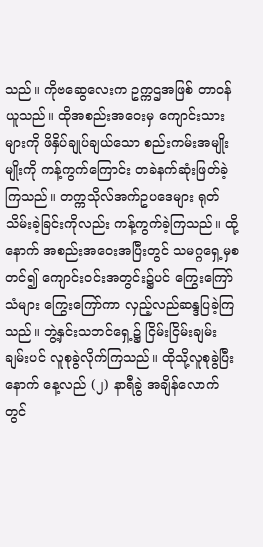သည်။ ကိုဗဆွေလေးက ဥက္ကဌအဖြစ် တာဝန်ယူသည်။ ထိုအစည်းအဝေးမှ ကျောင်းသားများကို ဖိနှိပ်ချုပ်ချယ်သော စည်းကမ်းအမျိုးမျိုးကို ကန့်ကွက်ကြောင်း တခဲနက်ဆုံးဖြတ်ခဲ့ကြသည်။ တက္ကသိုလ်အက်ဥပဒေများ ရုတ်သိမ်းခဲ့ခြင်းကိုလည်း ကန့်ကွက်ခဲ့ကြသည်။ ထို့နောက် အစည်းအဝေးအပြီးတွင် သမဂ္ဂရှေ့မှစတင်၍ ကျောင်းဝင်းအတွင်း၌ပင် ကြွေးကြော်သံများ ကြွေးကြော်ကာ လှည့်လည်ဆန္ဒပြခဲ့ကြသည်။ ဘွဲ့နှင်းသဘင်ရှေ့၌ ငြိမ်းငြိမ်းချမ်းချမ်းပင် လူစုခွဲလိုက်ကြသည်။ ထိုသို့လူစုခွဲပြီးနောက် နေ့လည် (၂) နာရီခွဲ အချိန်လောက်တွင်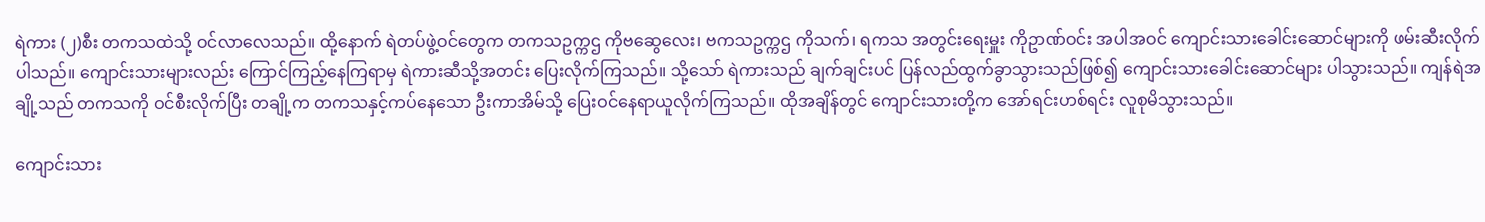ရဲကား (၂)စီး တကသထဲသို့ ဝင်လာလေသည်။ ထို့နောက် ရဲတပ်ဖွဲ့ဝင်တွေက တကသဥက္ကဌ ကိုဗဆွေလေး၊ ဗကသဥက္ကဌ ကိုသက်၊ ရကသ အတွင်းရေးမှူး ကိုဥာဏ်ဝင်း အပါအဝင် ကျောင်းသားခေါင်းဆောင်များကို ဖမ်းဆီးလိုက်ပါသည်။ ကျောင်းသားများလည်း ကြောင်ကြည့်နေကြရာမှ ရဲကားဆီသို့အတင်း ပြေးလိုက်ကြသည်။ သို့သော် ရဲကားသည် ချက်ချင်းပင် ပြန်လည်ထွက်ခွာသွားသည်ဖြစ်၍ ကျောင်းသားခေါင်းဆောင်များ ပါသွားသည်။ ကျန်ရဲအချို့သည် တကသကို ဝင်စီးလိုက်ပြီး တချို့က တကသနှင့်ကပ်နေသော ဦးကာအိမ်သို့ ပြေးဝင်နေရာယူလိုက်ကြသည်။ ထိုအချိန်တွင် ကျောင်းသားတို့က အော်ရင်းဟစ်ရင်း လူစုမိသွားသည်။

ကျောင်းသား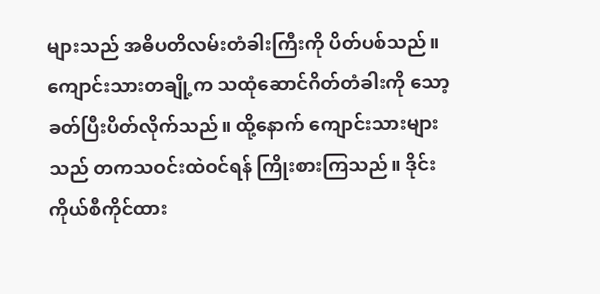များသည် အဓိပတိလမ်းတံခါးကြီးကို ပိတ်ပစ်သည်။ ကျောင်းသားတချို့က သထုံဆောင်ဂိတ်တံခါးကို သော့ခတ်ပြီးပိတ်လိုက်သည်။ ထို့နောက် ကျောင်းသားများသည် တကသဝင်းထဲဝင်ရန် ကြိုးစားကြသည်။ ဒိုင်းကိုယ်စီကိုင်ထား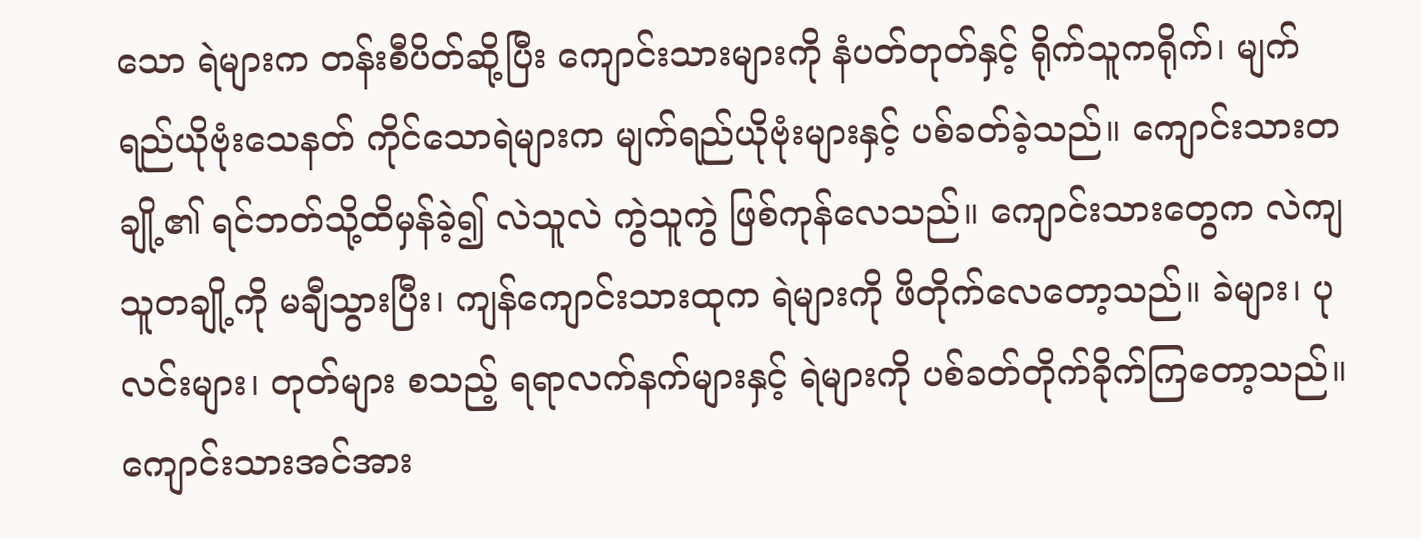သော ရဲများက တန်းစီပိတ်ဆို့ပြီး ကျောင်းသားများကို နံပတ်တုတ်နှင့် ရိုက်သူကရိုက်၊ မျက်ရည်ယိုဗုံးသေနတ် ကိုင်သောရဲများက မျက်ရည်ယိုဗုံးများနှင့် ပစ်ခတ်ခဲ့သည်။ ကျောင်းသားတချို့၏ ရင်ဘတ်သို့ထိမှန်ခဲ့၍ လဲသူလဲ ကွဲသူကွဲ ဖြစ်ကုန်လေသည်။ ကျောင်းသားတွေက လဲကျသူတချို့ကို မချီသွားပြီး၊ ကျန်ကျောင်းသားထုက ရဲများကို ဖိတိုက်လေတော့သည်။ ခဲများ၊ ပုလင်းများ၊ တုတ်များ စသည့် ရရာလက်နက်များနှင့် ရဲများကို ပစ်ခတ်တိုက်ခိုက်ကြတော့သည်။ ကျောင်းသားအင်အား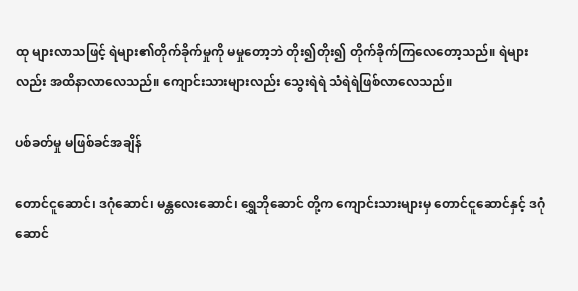ထု များလာသဖြင့် ရဲများ၏တိုက်ခိုက်မှုကို မမှုတော့ဘဲ တိုး၍တိုး၍ တိုက်ခိုက်ကြလေတော့သည်။ ရဲများလည်း အထိနာလာလေသည်။ ကျောင်းသားများလည်း သွေးရဲရဲ သံရဲရဲဖြစ်လာလေသည်။

ပစ်ခတ်မှု မဖြစ်ခင်အချိန်

တောင်ငူဆောင်၊ ဒဂုံဆောင်၊ မန္တလေးဆောင်၊ ရွှေဘိုဆောင် တို့က ကျောင်းသားများမှ တောင်ငူဆောင်နှင့် ဒဂုံဆောင်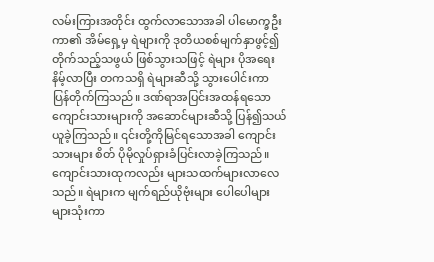လမ်းကြားအတိုင်း ထွက်လာသောအခါ ပါမောက္ခဦးကာ၏ အိမ်ရှေ့မှ ရဲများကို ဒုတိယစစ်မျက်နှာဖွင့်၍ တိုက်သည့်သဖွယ် ဖြစ်သွားသဖြင့် ရဲများ ပိုအရေးနိမ့်လာပြီး တကသရှိ ရဲများဆီသို့ သွားပေါင်းကာ ပြန်တိုက်ကြသည်။ ဒဏ်ရာအပြင်းအထန်ရသော ကျောင်းသားများကို အဆောင်များဆီသို့ ပြန်၍သယ်ယူခဲ့ကြသည်။ ၎င်းတို့ကိုမြင်ရသောအခါ ကျောင်းသားများ စိတ် ပိုမိုလှုပ်ရှားခံပြင်းလာခဲ့ကြသည်။ ကျောင်းသားထုကလည်း များသထက်များလာလေသည်။ ရဲများက မျက်ရည်ယိုဗုံးများ ပေါပေါများများသုံးကာ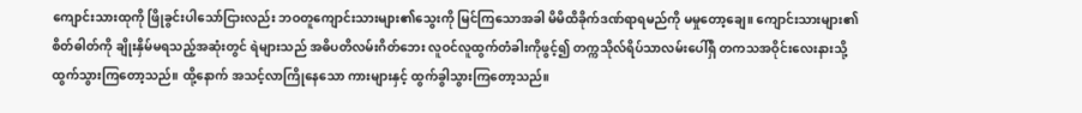ကျောင်းသားထုကို ဖြိုခွင်းပါသော်ငြားလည်း ဘဝတူကျောင်းသားများ၏သွေးကို မြင်ကြသောအခါ မိမိထိခိုက်ဒဏ်ရာရမည်ကို မမှုတော့ချေ။ ကျောင်းသားများ၏စိတ်ဓါတ်ကို ချိုးနှိမ်မရသည့်အဆုံးတွင် ရဲများသည် အဓိပတိလမ်းဂိတ်ဘေး လူဝင်လူထွက်တံခါးကိုဖွင့်၍ တက္ကသိုလ်ရိပ်သာလမ်းပေါ်ရှိ တကသအဝိုင်းလေးနားသို့ ထွက်သွားကြတော့သည်။ ထို့နောက် အသင့်လာကြိုနေသော ကားများနှင့် ထွက်ခွါသွားကြတော့သည်။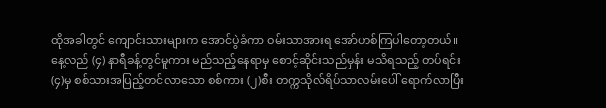ထိုအခါတွင် ကျောင်းသားများက အောင်ပွဲခံကာ ဝမ်းသာအားရ အော်ဟစ်ကြပါတော့တယ်။ နေ့လည် (၄) နာရီခန့်တွင်မူကား မည်သည့်နေရာမှ စောင့်ဆိုင်းသည်မှန်း မသိရသည့် တပ်ရင်း(၄)မှ စစ်သားအပြည့်တင်လာသော စစ်ကား (၂)စီး တက္ကသိုလ်ရိပ်သာလမ်းပေါ် ရောက်လာပြီး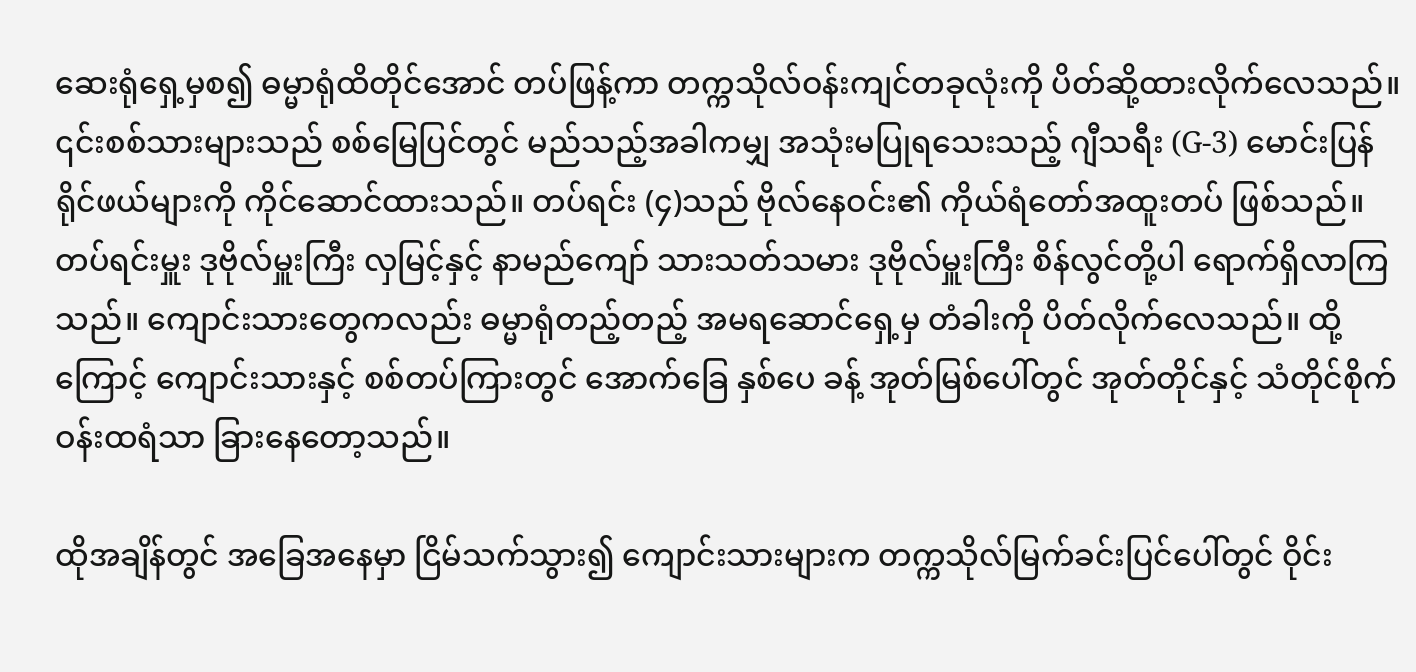ဆေးရုံရှေ့မှစ၍ ဓမ္မာရုံထိတိုင်အောင် တပ်ဖြန့်ကာ တက္ကသိုလ်ဝန်းကျင်တခုလုံးကို ပိတ်ဆို့ထားလိုက်လေသည်။ ၎င်းစစ်သားများသည် စစ်မြေပြင်တွင် မည်သည့်အခါကမျှ အသုံးမပြုရသေးသည့် ဂျီသရီး (G-3) မောင်းပြန်ရိုင်ဖယ်များကို ကိုင်ဆောင်ထားသည်။ တပ်ရင်း (၄)သည် ဗိုလ်နေဝင်း၏ ကိုယ်ရံတော်အထူးတပ် ဖြစ်သည်။ တပ်ရင်းမှူး ဒုဗိုလ်မှူးကြီး လှမြင့်နှင့် နာမည်ကျော် သားသတ်သမား ဒုဗိုလ်မှူးကြီး စိန်လွင်တို့ပါ ရောက်ရှိလာကြသည်။ ကျောင်းသားတွေကလည်း ဓမ္မာရုံတည့်တည့် အမရဆောင်ရှေ့မှ တံခါးကို ပိတ်လိုက်လေသည်။ ထို့ကြောင့် ကျောင်းသားနှင့် စစ်တပ်ကြားတွင် အောက်ခြေ နှစ်ပေ ခန့် အုတ်မြစ်ပေါ်တွင် အုတ်တိုင်နှင့် သံတိုင်စိုက် ဝန်းထရံသာ ခြားနေတော့သည်။

ထိုအချိန်တွင် အခြေအနေမှာ ငြိမ်သက်သွား၍ ကျောင်းသားများက တက္ကသိုလ်မြက်ခင်းပြင်ပေါ်တွင် ဝိုင်း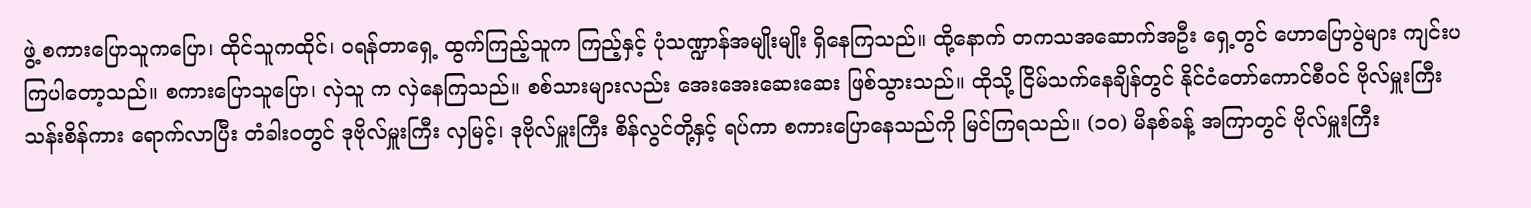ဖွဲ့ စကားပြောသူကပြော၊ ထိုင်သူကထိုင်၊ ဝရန်တာရှေ့ ထွက်ကြည့်သူက ကြည့်နှင့် ပုံသဏ္ဍာန်အမျိုးမျိုး ရှိနေကြသည်။ ထို့နောက် တကသအဆောက်အဦး ရှေ့တွင် ဟောပြောပွဲများ ကျင်းပကြပါတော့သည်။ စကားပြောသူပြော၊ လှဲသူ က လှဲနေကြသည်။ စစ်သားများလည်း အေးအေးဆေးဆေး ဖြစ်သွားသည်။ ထိုသို့ ငြိမ်သက်နေချိန်တွင် နိုင်ငံတော်ကောင်စီဝင် ဗိုလ်မှူးကြီး သန်းစိန်ကား ရောက်လာပြီး တံခါးဝတွင် ဒုဗိုလ်မှူးကြီး လှမြင့်၊ ဒုဗိုလ်မှူးကြီး စိန်လွင်တို့နှင့် ရပ်ကာ စကားပြောနေသည်ကို မြင်ကြရသည်။ (၁၀) မိနစ်ခန့် အကြာတွင် ဗိုလ်မှူးကြီး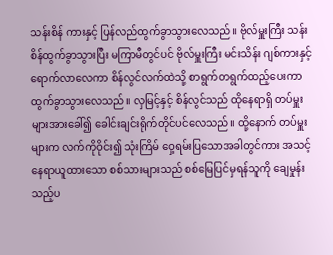သန်းစိန် ကားနှင့် ပြန်လည်ထွက်ခွာသွားလေသည်။ ဗိုလ်မှူးကြီး သန်းစိန်ထွက်ခွာသွားပြီး မကြာမီတွင်ပင် ဗိုလ်မှူးကြီး မင်းသိန်း ဂျစ်ကားနှင့်ရောက်လာလေကာ စိန်လွင်လက်ထဲသို့ စာရွက်တရွက်ထည့်ပေးကာ ထွက်ခွာသွားလေသည်။ လှမြင့်နှင့် စိန်လွင်သည် ထိုနေရာရှိ တပ်မှူးများအားခေါ်၍ ခေါင်းချင်းရိုက်တိုင်ပင်လေသည်။ ထို့နောက် တပ်မှူးများက လက်ကိုဝိုင်း၍ သုံးကြိမ် ဝှေ့ရမ်းပြသောအခါတွင်ကား အသင့်နေရာယူထားသော စစ်သားများသည် စစ်မြေပြင်မှရန်သူကို ချေမှုန်းသည့်ပ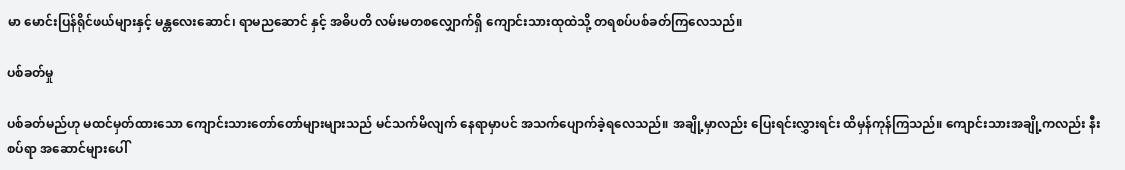မာ မောင်းပြန်ရိုင်ဖယ်များနှင့် မန္တလေးဆောင်၊ ရာမညဆောင် နှင့် အဓိပတိ လမ်းမတစလျှောက်ရှိ ကျောင်းသားထုထဲသို့ တရစပ်ပစ်ခတ်ကြလေသည်။

ပစ်ခတ်မှု

ပစ်ခတ်မည်ဟု မထင်မှတ်ထားသော ကျောင်းသားတော်တော်များများသည် မင်သက်မိလျက် နေရာမှာပင် အသက်ပျောက်ခဲ့ရလေသည်။ အချို့မှာလည်း ပြေးရင်းလွှားရင်း ထိမှန်ကုန်ကြသည်။ ကျောင်းသားအချို့ကလည်း နီးစပ်ရာ အဆောင်များပေါ်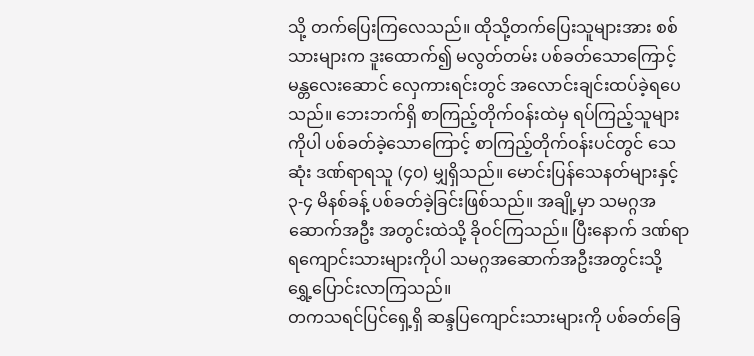သို့ တက်ပြေးကြလေသည်။ ထိုသို့တက်ပြေးသူများအား စစ်သားများက ဒူးထောက်၍ မလွတ်တမ်း ပစ်ခတ်သောကြောင့် မန္တလေးဆောင် လှေကားရင်းတွင် အလောင်းချင်းထပ်ခဲ့ရပေသည်။ ဘေးဘက်ရှိ စာကြည့်တိုက်ဝန်းထဲမှ ရပ်ကြည့်သူများကိုပါ ပစ်ခတ်ခဲ့သောကြောင့် စာကြည့်တိုက်ဝန်းပင်တွင် သေဆုံး ဒဏ်ရာရသူ (၄၀) မျှရှိသည်။ မောင်းပြန်သေနတ်များနှင့် ၃-၄ မိနစ်ခန့် ပစ်ခတ်ခဲ့ခြင်းဖြစ်သည်။ အချို့မှာ သမဂ္ဂအဆောက်အဦး အတွင်းထဲသို့ ခိုဝင်ကြသည်။ ပြီးနောက် ဒဏ်ရာရကျောင်းသားများကိုပါ သမဂ္ဂအဆောက်အဦးအတွင်းသို့ ရွှေ့ပြောင်းလာကြသည်။
တကသရင်ပြင်ရှေ့ရှိ ဆန္ဒပြကျောင်းသားများကို ပစ်ခတ်ခြေ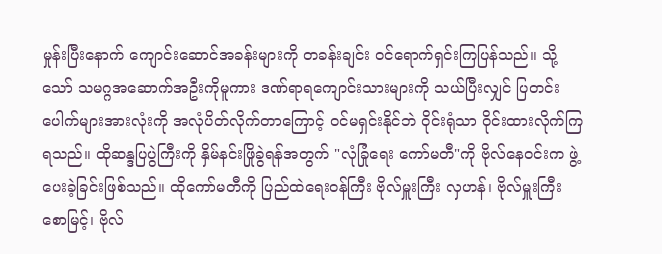မှုန်းပြီးနောက် ကျောင်းဆောင်အခန်းများကို တခန်းချင်း ဝင်ရောက်ရှင်းကြပြန်သည်။ သို့သော် သမဂ္ဂအဆောက်အဦးကိုမူကား ဒဏ်ရာရကျောင်းသားများကို သယ်ပြီးလျှင် ပြတင်းပေါက်များအားလုံးကို အလုံပိတ်လိုက်တာကြောင့် ဝင်မရှင်းနိုင်ဘဲ ဝိုင်းရုံသာ ဝိုင်းထားလိုက်ကြရသည်။ ထိုဆန္ဒပြပွဲကြီးကို နှိမ်နင်းဖြိုခွဲရန်အတွက် "လုံခြုံရေး ကော်မတီ"ကို ဗိုလ်နေဝင်းက ဖွဲ့ပေးခဲ့ခြင်းဖြစ်သည်။ ထိုကော်မတီကို ပြည်ထဲရေးဝန်ကြီး ဗိုလ်မှူးကြီး လှဟန်၊ ဗိုလ်မှူးကြီး စောမြင့်၊ ဗိုလ်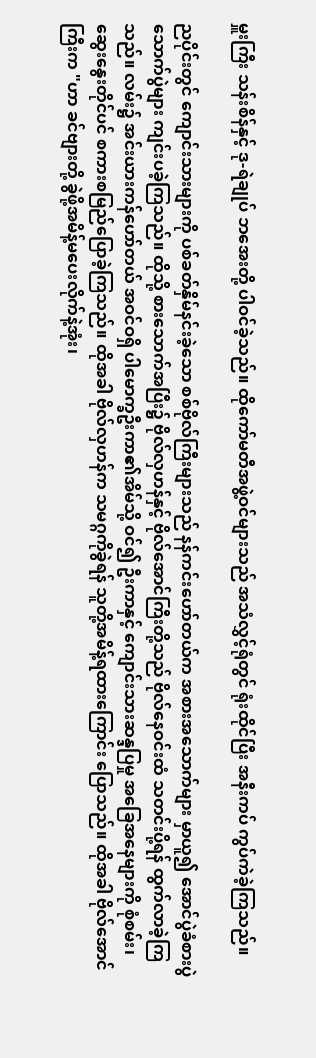မှူးကြီး သန်းစိန်နှင့် ဒု-ရဲချုပ် ဘအေးတို့ ပါဝင်ခဲ့သည်။ ထိုကော်မတီအဖွဲ့ဝင်များသည် အသံလွှင့်ရုံတွင် ရုံးထိုင်ပြီး အနီးကပ် ကွပ်ကဲခဲ့ကြသည်။

ညပိုင်းတွင် ကျောင်းသားများကို ပစ်ခတ်နှိမ်နင်းခဲ့သော စစ်ဗိုလ်ကြီးများသည် နန်ကင်းဟော်တယ်က အစားအသောက်များ မှာယူ၍ အောင်ပွဲခံစားပွဲသောက်ပွဲများ ကျင်းပခဲ့ကြသည်။ ထိုသို့ စားသောက်အပြီး၌ ဗိုလ်လှဟန်နှင့် ဗိုလ်အောင်ကြီးတို့သည် ဗိုလ်နေဝင်းထံ သတင်းပို့ရန် ထွက်လာခဲ့ကြသည်။ လမ်း၌ အင်းယားကန်ဟော်တယ် အဝင်ဝရှိ ပါမောက္ခဦးကာ၏အိမ်သို့ ဝင်၍ ဦးကာနှင့် ကျောင်းသားဆန္ဒပြမှု အခြေအနေများကို စုံစမ်း၊ ဆွေးနွေးတိုင်ပင် စကားစမြည်ပြောခဲ့ကြသည်။ ထိုအခါ ဗိုလ်လှဟန်က သမဂ္ဂကိုခွဲရန် သူတို့အမိန့်ရထားကြောင်း ပြောသည်။ ထိုအခါ ဗိုလ်အောင်ကြီးက "ဟာ ခင်ဗျားတို့ ခွဲဖို့အမိန့်မပေးလိုက်နဲ့အုံး၊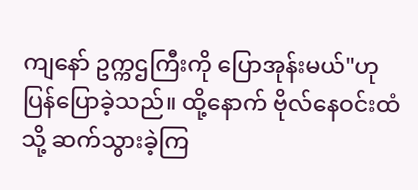ကျနော် ဥက္ကဌကြီးကို ပြောအုန်းမယ်"ဟု ပြန်ပြောခဲ့သည်။ ထို့နောက် ဗိုလ်နေဝင်းထံသို့ ဆက်သွားခဲ့ကြ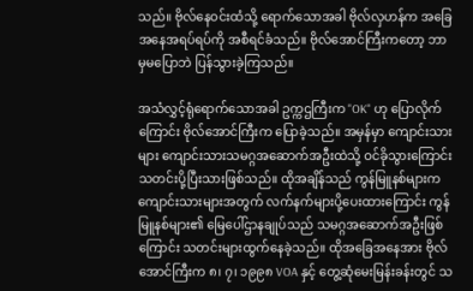သည်။ ဗိုလ်နေဝင်းထံသို့ ရောက်သောအခါ ဗိုလ်လှဟန်က အခြေအနေအရပ်ရပ်ကို အစီရင်ခံသည်။ ဗိုလ်အောင်ကြီးကတော့ ဘာမှမပြောဘဲ ပြန်သွားခဲ့ကြသည်။

အသံလွှင့်ရုံရောက်သောအခါ ဥက္ကဌကြီးက "OK" ဟု ပြောလိုက်ကြောင်း ဗိုလ်အောင်ကြီးက ပြောခဲ့သည်။ အမှန်မှာ ကျောင်းသားများ ကျောင်းသားသမဂ္ဂအဆောက်အဦးထဲသို့ ဝင်ခိုသွားကြောင်း သတင်းပို့ပြီးသားဖြစ်သည်။ ထိုအချိန်သည် ကွန်မြူနစ်များက ကျောင်းသားများအတွက် လက်နက်များပို့ပေးထားကြောင်း ကွန်မြူနစ်များ၏ မြေပေါ်ဌာနချုပ်သည် သမဂ္ဂအဆောက်အဦးဖြစ်ကြောင်း သတင်းများထွက်နေခဲ့သည်။ ထိုအခြေအနေအား ဗိုလ်အောင်ကြီးက ၈၊ ၇၊ ၁၉၉၈ VOA နှင့် တွေ့ဆုံမေးမြန်းခန်းတွင် သ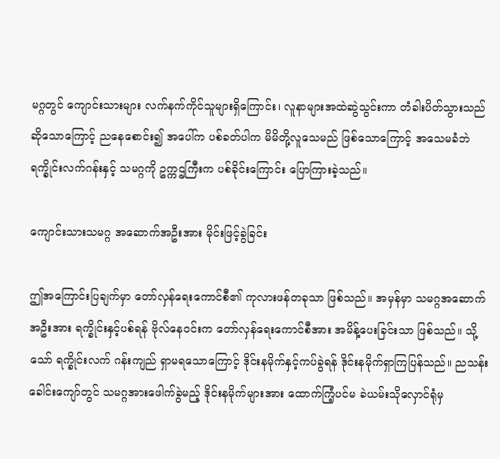မဂ္ဂတွင် ကျောင်းသားများ လက်နက်ကိုင်သူများရှိကြောင်း၊ လူနာများအထဲဆွဲသွင်းကာ တံခါးပိတ်သွားသည် ဆိုသောကြောင့် ညနေစောင်း၍ အပေါ်က ပစ်ခတ်ပါက မိမိတို့လူသေမည် ဖြစ်သောကြောင့် အသေမခံဘဲ ရက္ခိုင်းလက်ဂန်းနှင့် သမဂ္ဂကို ဥက္ကဌကြီးက ပစ်ခိုင်းကြောင်း ပြောကြားခဲ့သည်။

ကျောင်းသားသမဂ္ဂ အဆောက်အဦးအား မိုင်းဖြင့်ခွဲခြင်း

ဤအကြောင်းပြချက်မှာ တော်လှန်ရေးကောင်စီ၏ ကုလားဖန်တခုသာ ဖြစ်သည်။ အမှန်မှာ သမဂ္ဂအဆောက်အဦးအား ရက္ခိုင်းနှင့်ပစ်ရန် ဗိုလ်နေဝင်းက တော်လှန်ရေးကောင်စီအား အမိန့်ပေးခြင်းသာ ဖြစ်သည်။ သို့သော် ရက္ခိုင်းလက် ဂန်းကျည် ရှာမရသောကြောင့် ဒိုင်းနမိုက်နှင့်ကပ်ခွဲရန် ဒိုင်းနမိုက်ရှာကြပြန်သည်။ ညသန်းခေါင်းကျော်တွင် သမဂ္ဂအားဖေါက်ခွဲမည့် ဒိုင်းနမိုက်များအား ထောက်ကြံ့ပင်မ ခဲယမ်းသိုလှောင်ရုံမှ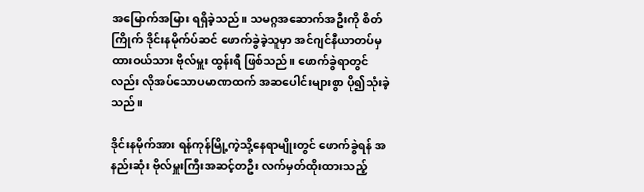အမြောက်အမြား ရရှိခဲ့သည်။ သမဂ္ဂအဆောက်အဦးကို စိတ်ကြိုက် ဒိုင်းနမိုက်ပ်ဆင် ဖောက်ခွဲခဲ့သူမှာ အင်ဂျင်နီယာတပ်မှ ထားဝယ်သား ဗိုလ်မှူး ထွန်းရီ ဖြစ်သည်။ ဖောက်ခွဲရာတွင်လည်း လိုအပ်သောပမာဏထက် အဆပေါင်းများစွာ ပို၍သုံးခဲ့သည်။

ဒိုင်းနမိုက်အား ရန်ကုန်မြို့ကဲ့သို့နေရာမျိုးတွင် ဖောက်ခွဲရန် အနည်းဆုံး ဗိုလ်မှူးကြီးအဆင့်တဦး လက်မှတ်ထိုးထားသည့်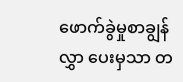ဖောက်ခွဲမှုစာချွန်လွှာ ပေးမှသာ တ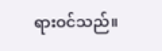ရားဝင်သည်။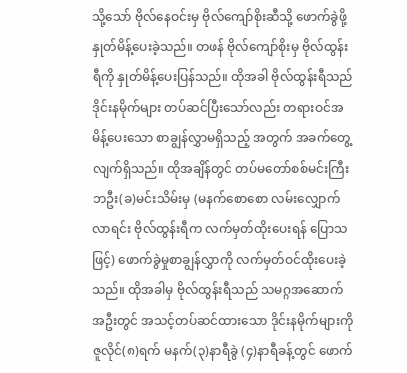သို့သော် ဗိုလ်နေဝင်းမှ ဗိုလ်ကျော်စိုးဆီသို့ ဖောက်ခွဲဖို့ နှုတ်မိန့်ပေးခဲ့သည်။ တဖန် ဗိုလ်ကျော်စိုးမှ ဗိုလ်ထွန်းရီကို နှုတ်မိန့်ပေးပြန်သည်။ ထိုအခါ ဗိုလ်ထွန်းရီသည် ဒိုင်းနမိုက်များ တပ်ဆင်ပြီးသော်လည်း တရားဝင်အမိန့်ပေးသော စာချွန်လွှာမရှိသည့် အတွက် အခက်တွေ့လျက်ရှိသည်။ ထိုအချိန်တွင် တပ်မတော်စစ်မင်းကြီး ဘဦး(ခ)မင်းသိမ်းမှ (မနက်စောစော လမ်းလျှောက်လာရင်း ဗိုလ်ထွန်းရီက လက်မှတ်ထိုးပေးရန် ပြောသဖြင့်) ဖောက်ခွဲမှုစာချွန်လွှာကို လက်မှတ်ဝင်ထိုးပေးခဲ့သည်။ ထိုအခါမှ ဗိုလ်ထွန်းရီသည် သမဂ္ဂအဆောက်အဦးတွင် အသင့်တပ်ဆင်ထားသော ဒိုင်းနမိုက်များကို ဇူလိုင်(၈)ရက် မနက်(၃)နာရီခွဲ (၄)နာရီခန့်တွင် ဖောက်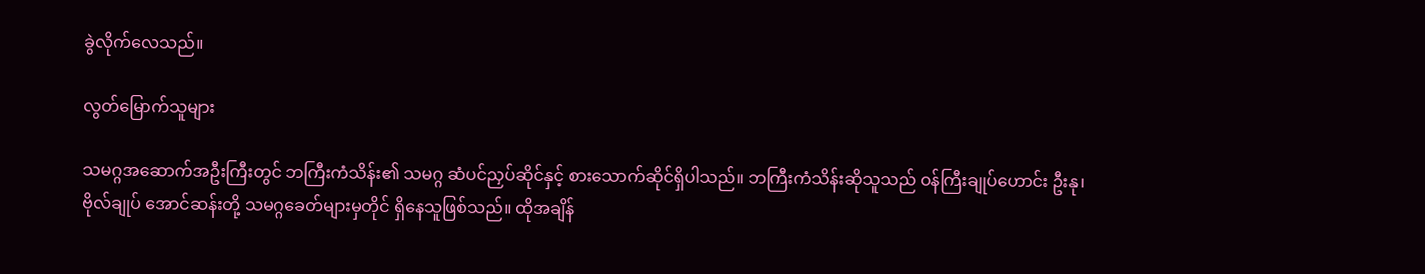ခွဲလိုက်လေသည်။

လွတ်မြောက်သူများ

သမဂ္ဂအဆောက်အဦးကြီးတွင် ဘကြီးကံသိန်း၏ သမဂ္ဂ ဆံပင်ညှပ်ဆိုင်နှင့် စားသောက်ဆိုင်ရှိပါသည်။ ဘကြီးကံသိန်းဆိုသူသည် ဝန်ကြီးချုပ်ဟောင်း ဦးနု၊ ဗိုလ်ချုပ် အောင်ဆန်းတို့ သမဂ္ဂခေတ်များမှတိုင် ရှိနေသူဖြစ်သည်။ ထိုအချိန်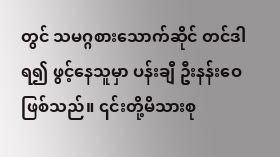တွင် သမဂ္ဂစားသောက်ဆိုင် တင်ဒါရ၍ ဖွင့်နေသူမှာ ပန်းချီ ဦးနန်းဝေ ဖြစ်သည်။ ၎င်းတို့မိသားစု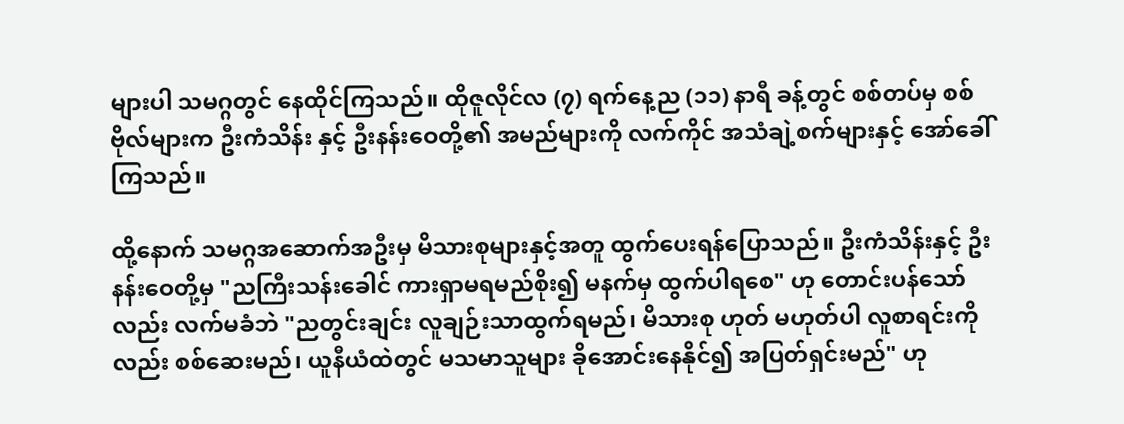များပါ သမဂ္ဂတွင် နေထိုင်ကြသည်။ ထိုဇူလိုင်လ (၇) ရက်နေ့ည (၁၁) နာရီ ခန့်တွင် စစ်တပ်မှ စစ်ဗိုလ်များက ဦးကံသိန်း နှင့် ဦးနန်းဝေတို့၏ အမည်များကို လက်ကိုင် အသံချဲ့စက်များနှင့် အော်ခေါ်ကြသည်။

ထို့နောက် သမဂ္ဂအဆောက်အဦးမှ မိသားစုများနှင့်အတူ ထွက်ပေးရန်ပြောသည်။ ဦးကံသိန်းနှင့် ဦးနန်းဝေတို့မှ "ညကြီးသန်းခေါင် ကားရှာမရမည်စိုး၍ မနက်မှ ထွက်ပါရစေ" ဟု တောင်းပန်သော်လည်း လက်မခံဘဲ "ညတွင်းချင်း လူချဉ်းသာထွက်ရမည်၊ မိသားစု ဟုတ် မဟုတ်ပါ လူစာရင်းကိုလည်း စစ်ဆေးမည်၊ ယူနီယံထဲတွင် မသမာသူများ ခိုအောင်းနေနိုင်၍ အပြတ်ရှင်းမည်" ဟု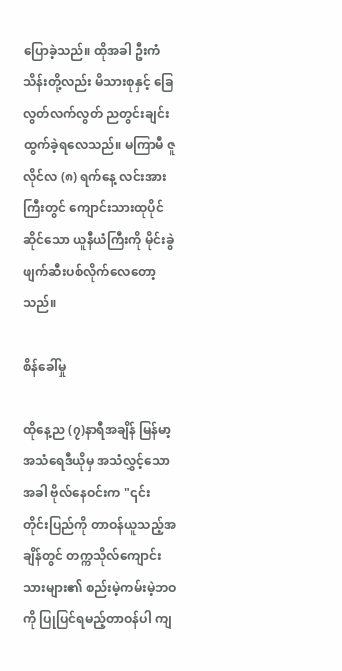ပြောခဲ့သည်။ ထိုအခါ ဦးကံသိန်းတို့လည်း မိသားစုနှင့် ခြေလွတ်လက်လွတ် ညတွင်းချင်းထွက်ခဲ့ရလေသည်။ မကြာမီ ဇူလိုင်လ (၈) ရက်နေ့ လင်းအားကြီးတွင် ကျောင်းသားထုပိုင်ဆိုင်သော ယူနီယံကြီးကို မိုင်းခွဲ ဖျက်ဆီးပစ်လိုက်လေတော့သည်။

စိန်ခေါ်မှု

ထိုနေ့ည (၇)နာရီအချိန် မြန်မာ့အသံရေဒီယိုမှ အသံလွှင့်သောအခါ ဗိုလ်နေဝင်းက "၎င်း တိုင်းပြည်ကို တာဝန်ယူသည့်အချိန်တွင် တက္ကသိုလ်ကျောင်းသားများ၏ စည်းမဲ့ကမ်းမဲ့ဘဝကို ပြုပြင်ရမည့်တာဝန်ပါ ကျ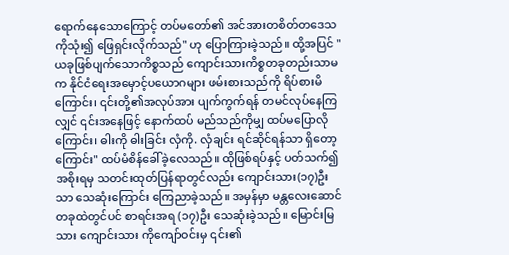ရောက်နေသောကြောင့် တပ်မတော်၏ အင်အားတစိတ်တဒေသကိုသုံး၍ ဖြေရှင်းလိုက်သည်" ဟု ပြောကြားခဲ့သည်။ ထို့အပြင် "ယခုဖြစ်ပျက်သောကိစ္စသည် ကျောင်းသားကိစ္စတခုတည်းသာမက နိုင်ငံရေးအမှောင့်ပယောဂများ ဖမ်းစားသည်ကို ရိပ်စားမိကြောင်း၊ ၎င်းတို့၏အလုပ်အား ပျက်ကွက်ရန် တမင်လုပ်နေကြလျှင် ၎င်းအနေဖြင့် နောက်ထပ် မည်သည်ကိုမျှ ထပ်မပြောလိုကြောင်း၊ ဓါးကို ဓါးခြင်း လှံကို. လှံချင်း ရင်ဆိုင်ရန်သာ ရှိတော့ကြောင်း" ထပ်မံစိန်ခေါ်ခဲ့လေသည်။ ထိုဖြစ်ရပ်နှင့် ပတ်သက်၍ အစိုးရမှ သတင်းထုတ်ပြန်ရာတွင်လည်း ကျောင်းသား(၁၇)ဦးသာ သေဆုံးကြောင်း ကြေညာခဲ့သည်။ အမှန်မှာ မန္တလေးဆောင်တခုထဲတွင်ပင် စာရင်းအရ (၁၇)ဦး သေဆုံးခဲ့သည်။ မြောင်းမြသား ကျောင်းသား ကိုကျော်ဝင်းမှ ၎င်း၏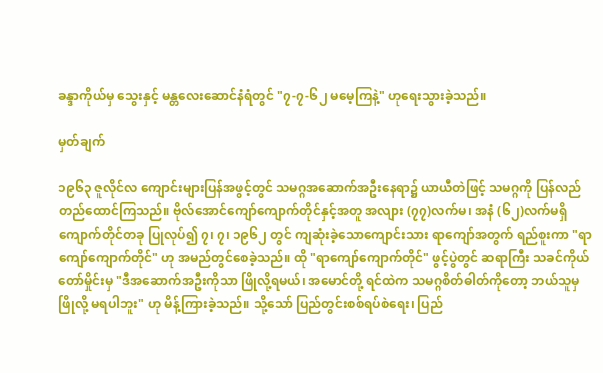ခန္ဒာကိုယ်မှ သွေးနှင့် မန္တလေးဆောင်နံရံတွင် "၇-၇-၆၂ မမေ့ကြနဲ့" ဟုရေးသွားခဲ့သည်။

မှတ်ချက်

၁၉၆၃ ဇူလိုင်လ ကျောင်းများပြန်အဖွင့်တွင် သမဂ္ဂအဆောက်အဦးနေရာ၌ ယာယီတဲဖြင့် သမဂ္ဂကို ပြန်လည်တည်ထောင်ကြသည်။ ဗိုလ်အောင်ကျော်ကျောက်တိုင်နှင့်အတူ အလျား (၇၇)လက်မ၊ အနံ (၆၂)လက်မရှိ ကျောက်တိုင်တခု ပြုလုပ်၍ ၇၊ ၇၊ ၁၉၆၂ တွင် ကျဆုံးခဲ့သောကျောင်းသား ရာကျော်အတွက် ရည်စူးကာ "ရာကျော်ကျောက်တိုင်" ဟု အမည်တွင်စေခဲ့သည်။ ထို "ရာကျော်ကျောက်တိုင်" ဖွင့်ပွဲတွင် ဆရာကြီး သခင်ကိုယ်တော်မှိုင်းမှ "ဒီအဆောက်အဦးကိုသာ ဖြိုလို့ရမယ်၊ အမောင်တို့ ရင်ထဲက သမဂ္ဂစိတ်ဓါတ်ကိုတော့ ဘယ်သူမှဖြိုလို့ မရပါဘူး" ဟု မိန့်ကြားခဲ့သည်။ သို့သော် ပြည်တွင်းစစ်ရပ်စဲရေး၊ ပြည်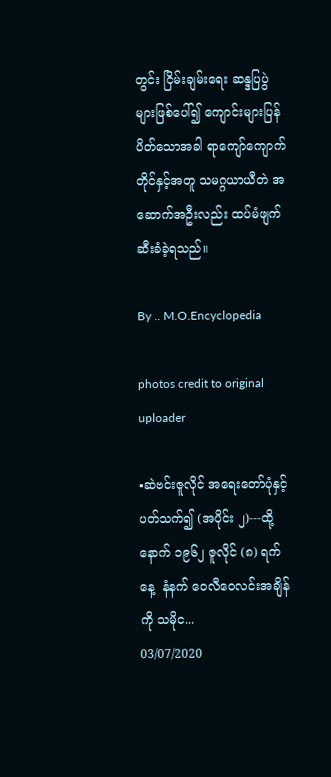တွင်း ငြိမ်းချမ်းရေး ဆန္ဒပြပွဲများဖြစ်ပေါ်၍ ကျောင်းများပြန်ပိတ်သောအခါ ရာကျော်ကျောက်တိုင်နှင့်အတူ သမဂ္ဂယာယီတဲ အဆောက်အဦးလည်း ထပ်မံဖျက်ဆီးခံခဲ့ရသည်။

By .. M.O.Encyclopedia

photos credit to original uploader

▪ဆဲဗင်းဇူလိုင် အရေးတော်ပုံနှင့်ပတ်သက်၍ (အပိုင်း ၂)---ထို့နောက် ၁၉၆၂ ဇူလိုင် (၈) ရက်နေ့  နံနက် ဝေလီဝေလင်းအချိန်ကို သမိုင...
03/07/2020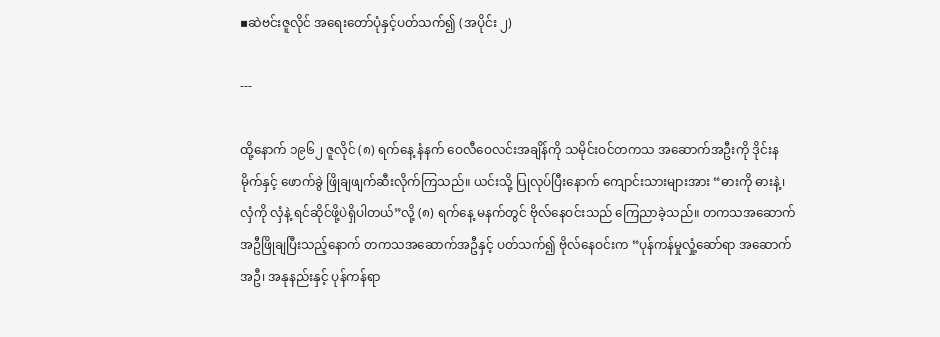▪ဆဲဗင်းဇူလိုင် အရေးတော်ပုံနှင့်ပတ်သက်၍ (အပိုင်း ၂)

---

ထို့နောက် ၁၉၆၂ ဇူလိုင် (၈) ရက်နေ့ နံနက် ဝေလီဝေလင်းအချိန်ကို သမိုင်းဝင်တကသ အဆောက်အဦးကို ဒိုင်းနမိုက်နှင့် ဖောက်ခွဲ ဖြိုချဖျက်ဆီးလိုက်ကြသည်။ ယင်းသို့ ပြုလုပ်ပြီးနောက် ကျောင်းသားများအား “ဓားကို ဓားနဲ့၊ လှံကို လှံနဲ့ ရင်ဆိုင်ဖို့ပဲရှိပါတယ်”လို့ (၈) ရက်နေ့ မနက်တွင် ဗိုလ်နေဝင်းသည် ကြေညာခဲ့သည်။ တကသအဆောက်အဦဖြိုချပြီးသည့်နောက် တကသအဆောက်အဦနှင့် ပတ်သက်၍ ဗိုလ်နေဝင်းက “ပုန်ကန်မှုလှုံ့ဆော်ရာ အဆောက်အဦ၊ အနုနည်းနှင့် ပုန်ကန်ရာ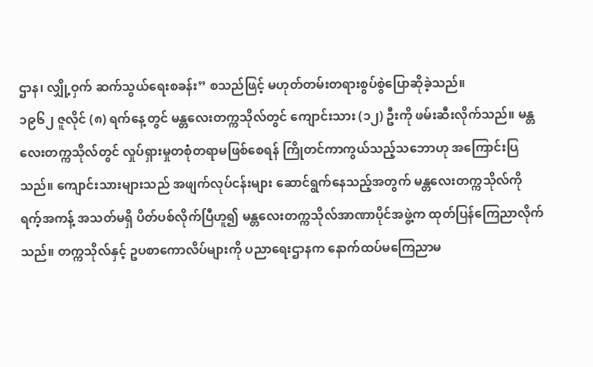ဌာန၊ လျှို့ဝှက် ဆက်သွယ်ရေးစခန်း” စသည်ဖြင့် မဟုတ်တမ်းတရားစွပ်စွဲပြောဆိုခဲ့သည်။
၁၉၆၂ ဇူလိုင် (၈) ရက်နေ့တွင် မန္တလေးတက္ကသိုလ်တွင် ကျောင်းသား (၁၂) ဦးကို ဖမ်းဆီးလိုက်သည်။ မန္တလေးတက္ကသိုလ်တွင် လှုပ်ရှားမှုတစုံတရာမဖြစ်စေရန် ကြိုတင်ကာကွယ်သည့်သဘောဟု အကြောင်းပြသည်။ ကျောင်းသားများသည် အဖျက်လုပ်ငန်းများ ဆောင်ရွက်နေသည့်အတွက် မန္တလေးတက္ကသိုလ်ကို ရက့်အကန့် အသတ်မရှိ ပိတ်ပစ်လိုက်ပြီဟူ၍ မန္တလေးတက္ကသိုလ်အာဏာပိုင်အဖွဲ့က ထုတ်ပြန်ကြေညာလိုက်သည်။ တက္ကသိုလ်နှင့် ဥပစာကောလိပ်များကို ပညာရေးဌာနက နောက်ထပ်မကြေညာမ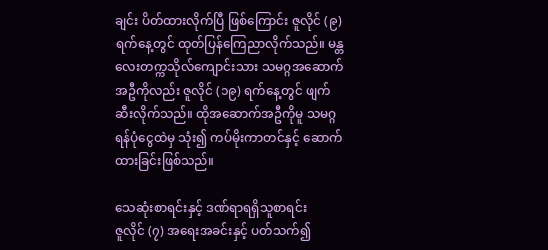ချင်း ပိတ်ထားလိုက်ပြီ ဖြစ်ကြောင်း ဇူလိုင် (၉) ရက်နေ့တွင် ထုတ်ပြန်ကြေညာလိုက်သည်။ မန္တလေးတက္ကသိုလ်ကျောင်းသား သမဂ္ဂအဆောက်အဦကိုလည်း ဇူလိုင် (၁၉) ရက်နေ့တွင် ဖျက်ဆီးလိုက်သည်။ ထိုအဆောက်အဦကိုမူ သမဂ္ဂရန်ပုံငွေထဲမှ သုံး၍ ကပ်မိုးကာတင်နှင့် ဆောက်ထားခြင်းဖြစ်သည်။

သေဆုံးစာရင်းနှင့် ဒဏ်ရာရရှိသူစာရင်း
ဇူလိုင် (၇) အရေးအခင်းနှင့် ပတ်သက်၍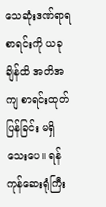သေဆုံးဒဏ်ရာရစာရင်းကို ယခုချိန်ထိ အတိအကျ စာရင်းထုတ်ပြန်ခြင်း မရှိသေးပေ။ ရန်ကုန်ဆေးရုံကြီး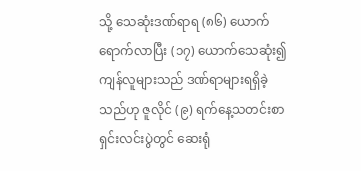သို့ သေဆုံးဒဏ်ရာရ (၈၆) ယောက် ရောက်လာပြီး (၁၇) ယောက်သေဆုံး၍ ကျန်လူများသည် ဒဏ်ရာများရရှိခဲ့သည်ဟု ဇူလိုင် (၉) ရက်နေ့သတင်းစာရှင်းလင်းပွဲတွင် ဆေးရုံ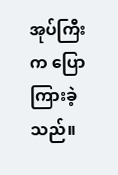အုပ်ကြီးက ပြောကြားခဲ့သည်။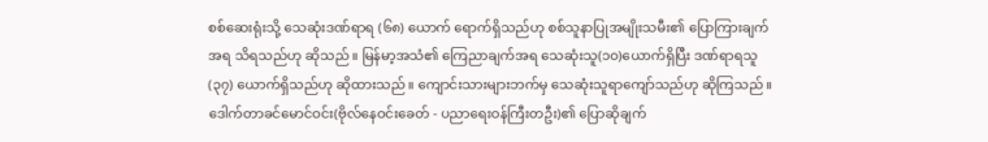စစ်ဆေးရုံးသို့ သေဆုံးဒဏ်ရာရ (၆၈) ယောက် ရောက်ရှိသည်ဟု စစ်သူနာပြုအမျိုးသမီး၏ ပြောကြားချက်အရ သိရသည်ဟု ဆိုသည်။ မြန်မာ့အသံ၏ ကြေညာချက်အရ သေဆုံးသူ(၁၀)ယောက်ရှိပြီး ဒဏ်ရာရသူ (၃၇) ယောက်ရှိသည်ဟု ဆိုထားသည်။ ကျောင်းသားများဘက်မှ သေဆုံးသူရာကျော်သည်ဟု ဆိုကြသည်။ ဒေါက်တာခင်မောင်ဝင်း(ဗိုလ်နေဝင်းခေတ် - ပညာရေးဝန်ကြီးတဦး)၏ ပြောဆိုချက်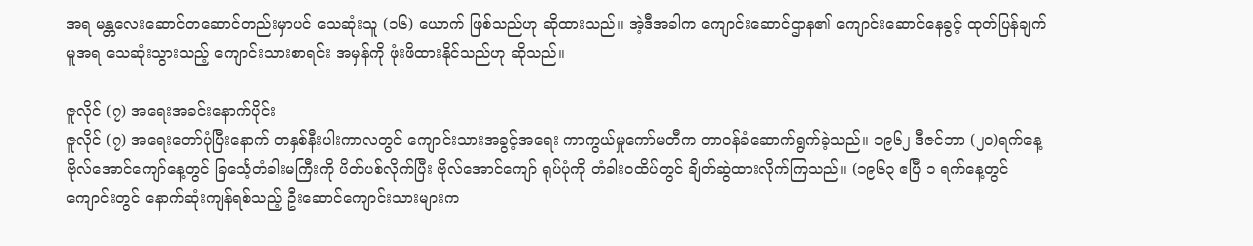အရ မန္တလေးဆောင်တဆောင်တည်းမှာပင် သေဆုံးသူ (၁၆) ယောက် ဖြစ်သည်ဟု ဆိုထားသည်။ အဲ့ဒီအခါက ကျောင်းဆောင်ဌာန၏ ကျောင်းဆောင်နေခွင့် ထုတ်ပြန်ချက်မူအရ သေဆုံးသွားသည့် ကျောင်းသားစာရင်း အမှန်ကို ဖုံးဖိထားနိုင်သည်ဟု ဆိုသည်။

ဇူလိုင် (၇) အရေးအခင်းနောက်ပိုင်း
ဇူလိုင် (၇) အရေးတော်ပုံပြီးနောက် တနှစ်နီးပါးကာလတွင် ကျောင်းသားအခွင့်အရေး ကာကွယ်မှုကော်မတီက တာဝန်ခံဆောက်ရွက်ခဲ့သည်။ ၁၉၆၂ ဒီဇင်ဘာ (၂၀)ရက်နေ့ ဗိုလ်အောင်ကျော်နေ့တွင် ခြင်္သေ့တံခါးမကြီးကို ပိတ်ပစ်လိုက်ပြီး ဗိုလ်အောင်ကျော် ရုပ်ပုံကို တံခါးဝထိပ်တွင် ချိတ်ဆွဲထားလိုက်ကြသည်။ (၁၉၆၃ ဧပြီ ၁ ရက်နေ့တွင် ကျောင်းတွင် နောက်ဆုံးကျန်ရစ်သည့် ဦးဆောင်ကျောင်းသားများက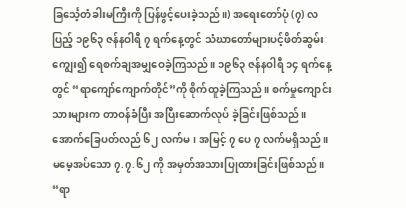ခြင်္သေ့တံခါးမကြီးကို ပြန်ဖွင့်ပေးခဲ့သည်။) အရေးတော်ပုံ (၇) လပြည့် ၁၉၆၃ ဇန်နဝါရီ ၇ ရက်နေ့တွင် သံဃာတော်များပင့်ဖိတ်ဆွမ်းကျွေး၍ ရေစက်ချအမျှဝေခဲ့ကြသည်။ ၁၉၆၃ ဇန်နဝါရီ ၁၄ ရက်နေ့တွင် “ရာကျော်ကျောက်တိုင်”ကို စိုက်ထူခဲ့ကြသည်။ စက်မှုကျောင်းသားများက တာဝန်ခံပြီး အပြီးဆောက်လုပ် ခဲ့ခြင်းဖြစ်သည်။ အောက်ခြေပတ်လည် ၆၂ လက်မ၊ အမြင့် ၇ ပေ ၇ လက်မရှိသည်။ မမေ့အပ်သော ၇.၇.၆၂ ကို အမှတ်အသားပြုထားခြင်းဖြစ်သည်။ “ရာ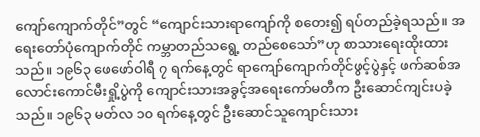ကျော်ကျောက်တိုင်”တွင် “ကျောင်းသားရာကျော်ကို စတေး၍ ရပ်တည်ခဲ့ရသည်။ အရေးတော်ပုံကျောက်တိုင် ကမ္ဘာတည်သရွေ့ တည်စေသော်”ဟု စာသားရေးထိုးထားသည်။ ၁၉၆၃ ဖေဖော်ဝါရီ ၇ ရက်နေ့တွင် ရာကျော်ကျောက်တိုင်ဖွင့်ပွဲနှင့် ဖက်ဆစ်အလောင်းကောင်မီးရှို့ပွဲကို ကျောင်းသားအခွင့်အရေးကော်မတီက ဦးဆောင်ကျင်းပခဲ့သည်။ ၁၉၆၃ မတ်လ ၁၀ ရက်နေ့တွင် ဦးဆောင်သူကျောင်းသား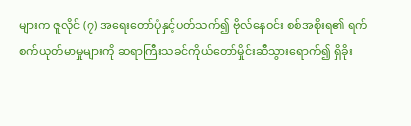များက ဇူလိုင် (၇) အရေးတော်ပုံနှင့်ပတ်သက်၍ ဗိုလ်နေဝင်း စစ်အစိုးရ၏ ရက်စက်ယုတ်မာမှုများကို ဆရာကြီးသခင်ကိုယ်တော်မှိုင်းဆီသွားရောက်၍ ရှိခိုး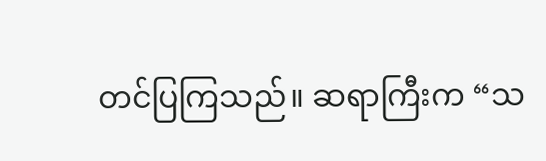တင်ပြကြသည်။ ဆရာကြီးက “သ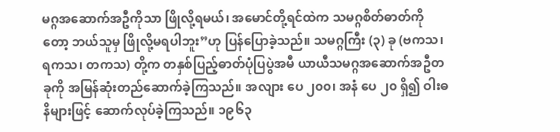မဂ္ဂအဆောက်အဦကိုသာ ဖြိုလို့ရမယ်၊ အမောင်တို့ရင်ထဲက သမဂ္ဂစိတ်ဓာတ်ကိုတော့ ဘယ်သူမှ ဖြိုလို့မရပါဘူး”ဟု ပြန်ပြောခဲ့သည်။ သမဂ္ဂကြီး (၃) ခု (ဗကသ၊ ရကသ၊ တကသ) တို့က တနှစ်ပြည့်ဓာတ်ပုံပြပွဲအမီ ယာယီသမဂ္ဂအဆောက်အဦတခုကို အမြန်ဆုံးတည်ဆောက်ခဲ့ကြသည်။ အလျား ပေ ၂၀၀၊ အနံ ပေ ၂၀ ရှိ၍ ဝါးဓနိများဖြင့် ဆောက်လုပ်ခဲ့ကြသည်။ ၁၉၆၃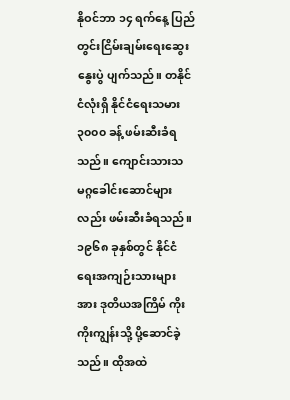နိုဝင်ဘာ ၁၄ ရက်နေ့ ပြည်တွင်းငြိမ်းချမ်းရေးဆွေးနွေးပွဲ ပျက်သည်။ တနိုင်ငံလုံးရှိ နိုင်ငံရေးသမား ၃၀၀၀ ခန့် ဖမ်းဆီးခံရသည်။ ကျောင်းသားသမဂ္ဂခေါင်းဆောင်များလည်း ဖမ်းဆီးခံရသည်။ ၁၉၆၈ ခုနှစ်တွင် နိုင်ငံရေးအကျဉ်းသားများအား ဒုတိယအကြိမ် ကိုးကိုးကျွန်းသို့ ပို့ဆောင်ခဲ့သည်။ ထိုအထဲ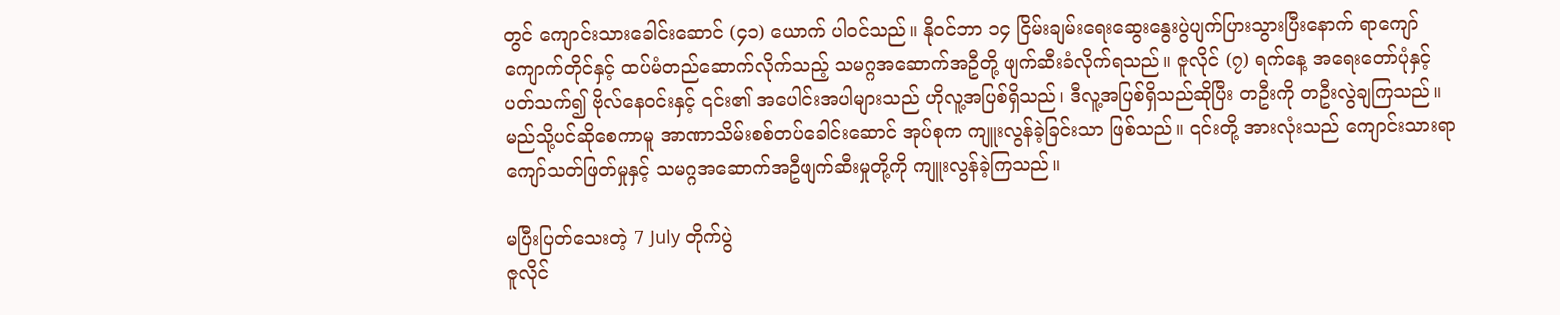တွင် ကျောင်းသားခေါင်းဆောင် (၄၁) ယောက် ပါဝင်သည်။ နိုဝင်ဘာ ၁၄ ငြိမ်းချမ်းရေးဆွေးနွေးပွဲပျက်ပြားသွားပြီးနောက် ရာကျော်ကျောက်တိုင်နှင့် ထပ်မံတည်ဆောက်လိုက်သည့် သမဂ္ဂအဆောက်အဦတို့ ဖျက်ဆီးခံလိုက်ရသည်။ ဇူလိုင် (၇) ရက်နေ့ အရေးတော်ပုံနှင့် ပတ်သက်၍ ဗိုလ်နေဝင်းနှင့် ၎င်း၏ အပေါင်းအပါများသည် ဟိုလူ့အပြစ်ရှိသည်၊ ဒီလူ့အပြစ်ရှိသည်ဆိုပြီး တဦးကို တဦးလွဲချကြသည်။ မည်သို့ပင်ဆိုစေကာမူ အာဏာသိမ်းစစ်တပ်ခေါင်းဆောင် အုပ်စုက ကျူးလွန်ခဲ့ခြင်းသာ ဖြစ်သည်။ ၎င်းတို့ အားလုံးသည် ကျောင်းသားရာကျော်သတ်ဖြတ်မှုနှင့် သမဂ္ဂအဆောက်အဦဖျက်ဆီးမှုတို့ကို ကျူးလွန်ခဲ့ကြသည်။

မပြီးပြတ်သေးတဲ့ 7 July တိုက်ပွဲ
ဇူလိုင်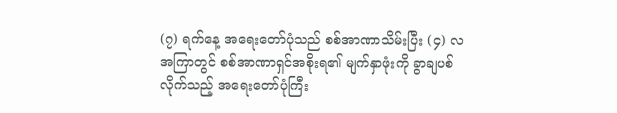(၇) ရက်နေ့ အရေးတော်ပုံသည် စစ်အာဏာသိမ်းပြီး (၄) လ အကြာတွင် စစ်အာဏာရှင်အစိုးရ၏ မျက်နှာဖုံးကို ခွာချပစ်လိုက်သည့် အရေးတော်ပုံကြီး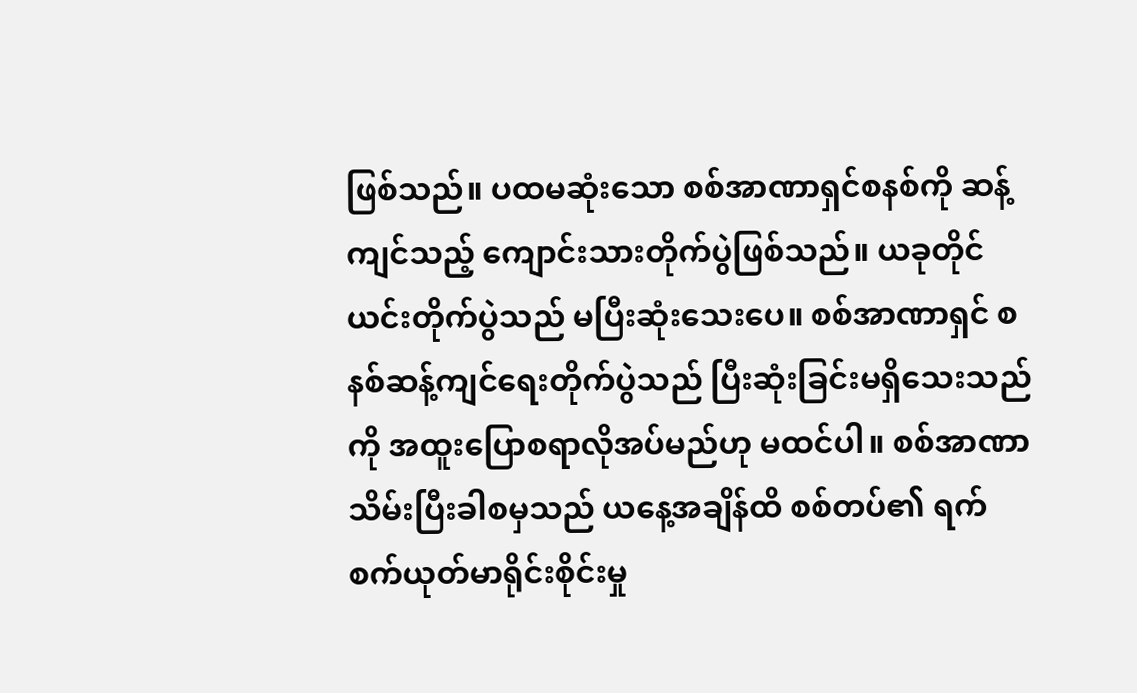ဖြစ်သည်။ ပထမဆုံးသော စစ်အာဏာရှင်စနစ်ကို ဆန့်ကျင်သည့် ကျောင်းသားတိုက်ပွဲဖြစ်သည်။ ယခုတိုင် ယင်းတိုက်ပွဲသည် မပြီးဆုံးသေးပေ။ စစ်အာဏာရှင် စနစ်ဆန့်ကျင်ရေးတိုက်ပွဲသည် ပြီးဆုံးခြင်းမရှိသေးသည်ကို အထူးပြောစရာလိုအပ်မည်ဟု မထင်ပါ။ စစ်အာဏာသိမ်းပြီးခါစမှသည် ယနေ့အချိန်ထိ စစ်တပ်၏ ရက်စက်ယုတ်မာရိုင်းစိုင်းမှု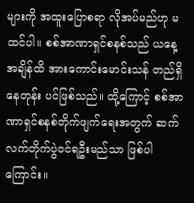များကို အထူးပြောစရာ လိုအပ်မည်ဟု မထင်ပါ။ စစ်အာဏာရှင်စနစ်သည် ယနေ့အချိန်ထိ အားကောင်းမောင်းသန် တည်ရှိနေတုန်း ပင်ဖြစ်သည်။ ထို့ကြောင့် စစ်အာဏာရှင်စနစ်တိုက်ဖျက်ရေးအတွက် ဆက်လက်တိုက်ပွဲဝင်ရဦးမည်သာ ဖြစ်ပါကြောင်း။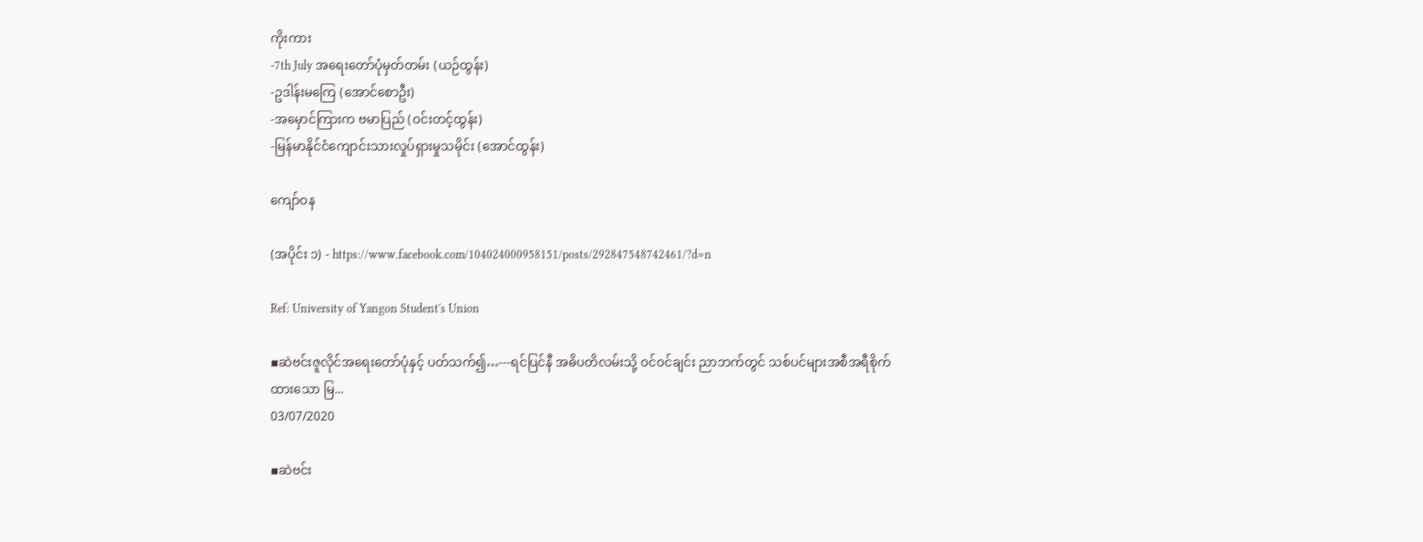ကိုးကား
-7th July အရေးတော်ပုံမှတ်တမ်း (ယဉ်ထွန်း)
-ဥဒါန်းမကြေ (အောင်စောဦး)
-အမှောင်ကြားက ဗမာပြည် (ဝင်းတင့်ထွန်း)
-မြန်မာနိုင်ငံကျောင်းသားလှုပ်ရှားမှုသမိုင်း (အောင်ထွန်း)

ကျော်ဝန

(အပိုင်း ၁) - https://www.facebook.com/104024000958151/posts/292847548742461/?d=n

Ref: University of Yangon Student's Union

▪ဆဲဗင်းဇူလိုင်အရေးတော်ပုံနှင့် ပတ်သက်၍…---ရင်ပြင်နီ အဓိပတိလမ်းသို့ ဝင်ဝင်ချင်း ညာဘက်တွင် သစ်ပင်များအစီအရီစိုက်ထားသော မြ...
03/07/2020

▪ဆဲဗင်း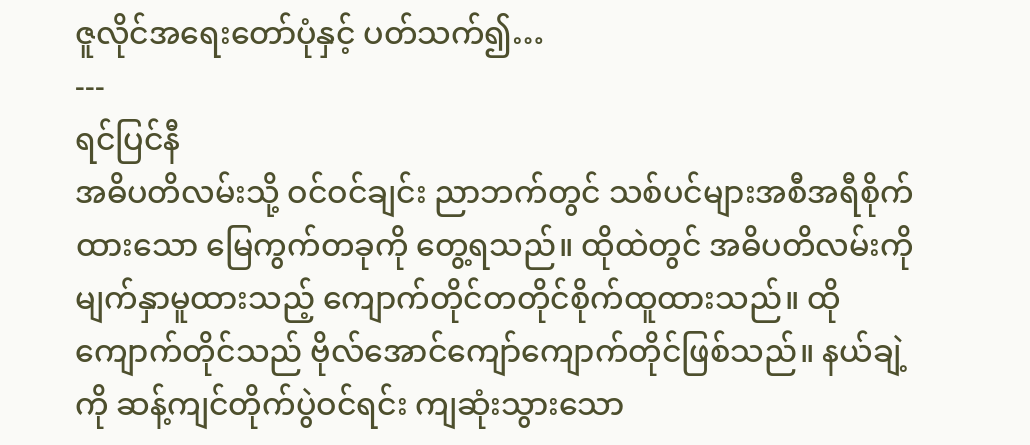ဇူလိုင်အရေးတော်ပုံနှင့် ပတ်သက်၍…
---
ရင်ပြင်နီ
အဓိပတိလမ်းသို့ ဝင်ဝင်ချင်း ညာဘက်တွင် သစ်ပင်များအစီအရီစိုက်ထားသော မြေကွက်တခုကို တွေ့ရသည်။ ထိုထဲတွင် အဓိပတိလမ်းကို မျက်နှာမူထားသည့် ကျောက်တိုင်တတိုင်စိုက်ထူထားသည်။ ထိုကျောက်တိုင်သည် ဗိုလ်အောင်ကျော်ကျောက်တိုင်ဖြစ်သည်။ နယ်ချဲ့ကို ဆန့်ကျင်တိုက်ပွဲဝင်ရင်း ကျဆုံးသွားသော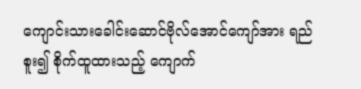ကျောင်းသားခေါင်းဆောင်ဗိုလ်အောင်ကျော်အား ရည်စူး၍ စိုက်ထူထားသည့် ကျောက်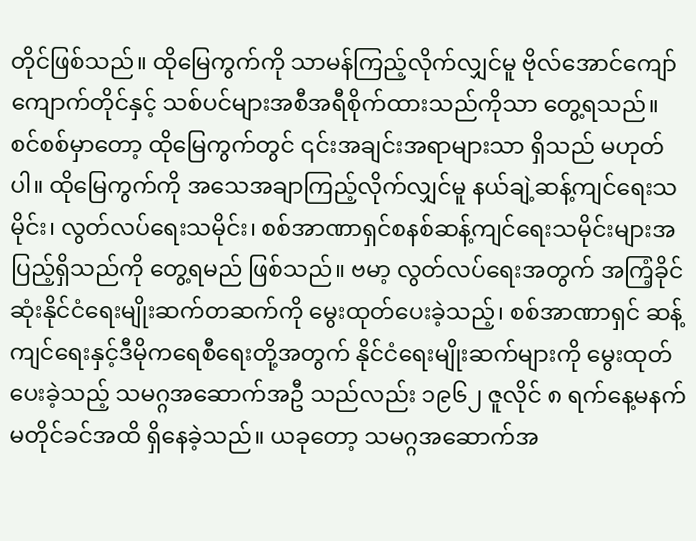တိုင်ဖြစ်သည်။ ထိုမြေကွက်ကို သာမန်ကြည့်လိုက်လျှင်မူ ဗိုလ်အောင်ကျော်ကျောက်တိုင်နှင့် သစ်ပင်များအစီအရီစိုက်ထားသည်ကိုသာ တွေ့ရသည်။ စင်စစ်မှာတော့ ထိုမြေကွက်တွင် ၎င်းအချင်းအရာများသာ ရှိသည် မဟုတ်ပါ။ ထိုမြေကွက်ကို အသေအချာကြည့်လိုက်လျှင်မူ နယ်ချဲ့ဆန့်ကျင်ရေးသမိုင်း၊ လွတ်လပ်ရေးသမိုင်း၊ စစ်အာဏာရှင်စနစ်ဆန့်ကျင်ရေးသမိုင်းများအပြည့်ရှိသည်ကို တွေ့ရမည် ဖြစ်သည်။ ဗမာ့ လွတ်လပ်ရေးအတွက် အကြံ့ခိုင်ဆုံးနိုင်ငံရေးမျိုးဆက်တဆက်ကို မွေးထုတ်ပေးခဲ့သည့်၊ စစ်အာဏာရှင် ဆန့်ကျင်ရေးနှင့်ဒီမိုကရေစီရေးတို့အတွက် နိုင်ငံရေးမျိုးဆက်များကို မွေးထုတ်ပေးခဲ့သည့် သမဂ္ဂအဆောက်အဦ သည်လည်း ၁၉၆၂ ဇူလိုင် ၈ ရက်နေ့မနက် မတိုင်ခင်အထိ ရှိနေခဲ့သည်။ ယခုတော့ သမဂ္ဂအဆောက်အ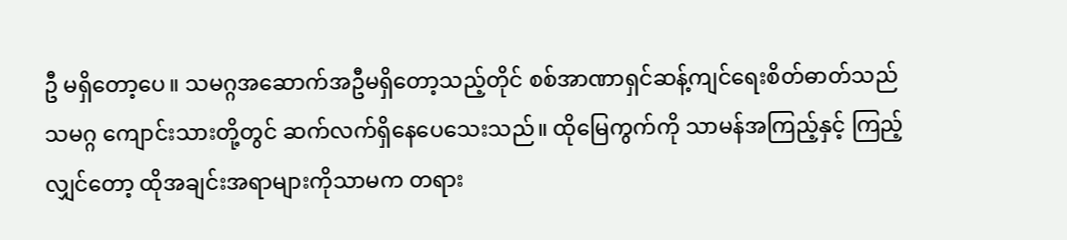ဦ မရှိတော့ပေ။ သမဂ္ဂအဆောက်အဦမရှိတော့သည့်တိုင် စစ်အာဏာရှင်ဆန့်ကျင်ရေးစိတ်ဓာတ်သည် သမဂ္ဂ ကျောင်းသားတို့တွင် ဆက်လက်ရှိနေပေသေးသည်။ ထိုမြေကွက်ကို သာမန်အကြည့်နှင့် ကြည့်လျှင်တော့ ထိုအချင်းအရာများကိုသာမက တရား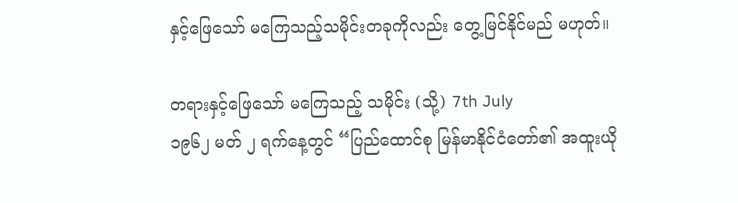နှင့်ဖြေသော် မကြေသည့်သမိုင်းတခုကိုလည်း တွေ့မြင်နိုင်မည် မဟုတ်။

တရားနှင့်ဖြေသော် မကြေသည့် သမိုင်း (သို့) 7th July
၁၉၆၂ မတ် ၂ ရက်နေ့တွင် “ပြည်ထောင်စု မြန်မာနိုင်ငံတော်၏ အထူးယို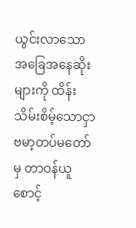ယွင်းလာသော အခြေအနေဆိုး များကို ထိန်းသိမ်းစိမ့်သောငှာ ဗမာ့တပ်မတော်မှ တာဝန်ယူစောင့်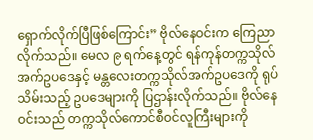ရှောက်လိုက်ပြီဖြစ်ကြောင်း” ဗိုလ်နေဝင်းက ကြေညာလိုက်သည်။ မေလ ၉ ရက်နေ့တွင် ရန်ကုန်တက္ကသိုလ်အက်ဥပဒေနှင့် မန္တလေးတက္ကသိုလ်အက်ဥပဒေကို ရုပ်သိမ်းသည့် ဥပဒေများကို ပြဌာန်းလိုက်သည်။ ဗိုလ်နေဝင်းသည် တက္ကသိုလ်ကောင်စီဝင်လူကြီးများကို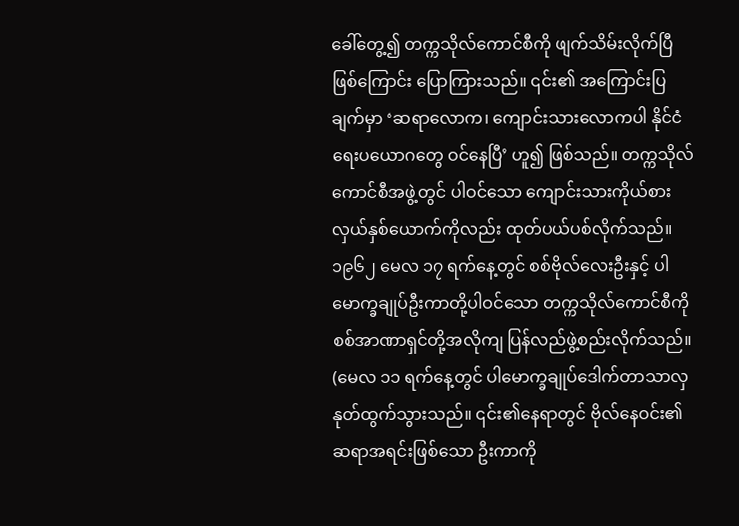ခေါ်တွေ့၍ တက္ကသိုလ်ကောင်စီကို ဖျက်သိမ်းလိုက်ပြီဖြစ်ကြောင်း ပြောကြားသည်။ ၎င်း၏ အကြောင်းပြချက်မှာ ‘ဆရာလောက၊ ကျောင်းသားလောကပါ နိုင်ငံရေးပယောဂတွေ ဝင်နေပြီ’ ဟူ၍ ဖြစ်သည်။ တက္ကသိုလ် ကောင်စီအဖွဲ့တွင် ပါဝင်သော ကျောင်းသားကိုယ်စားလှယ်နှစ်ယောက်ကိုလည်း ထုတ်ပယ်ပစ်လိုက်သည်။ ၁၉၆၂ မေလ ၁၇ ရက်နေ့တွင် စစ်ဗိုလ်လေးဦးနှင့် ပါမောက္ခချုပ်ဦးကာတို့ပါဝင်သော တက္ကသိုလ်ကောင်စီကို စစ်အာဏာရှင်တို့အလိုကျ ပြန်လည်ဖွဲ့စည်းလိုက်သည်။ (မေလ ၁၁ ရက်နေ့တွင် ပါမောက္ခချုပ်ဒေါက်တာသာလှ နုတ်ထွက်သွားသည်။ ၎င်း၏နေရာတွင် ဗိုလ်နေဝင်း၏ ဆရာအရင်းဖြစ်သော ဦးကာကို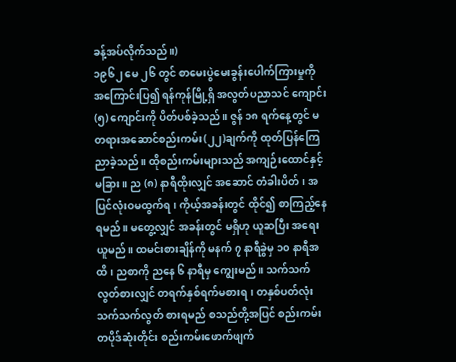ခန့်အပ်လိုက်သည်။)
၁၉၆၂ မေ ၂၆ တွင် စာမေးပွဲမေးခွန်းပေါက်ကြားမှုကို အကြောင်းပြ၍ ရန်ကုန်မြို့ရှိ အလွတ်ပညာသင် ကျောင်း (၅) ကျောင်းကို ပိတ်ပစ်ခဲ့သည်။ ဇွန် ၁၈ ရက်နေ့တွင် မတရားအဆောင်စည်းကမ်း(၂၂)ချက်ကို ထုတ်ပြန်ကြေညာခဲ့သည်။ ထိုစည်းကမ်းများသည် အကျဉ်းထောင်နှင့် မခြား။ ည (၈) နာရီထိုးလျှင် အဆောင် တံခါးပိတ်၊ အပြင်လုံးဝမထွက်ရ၊ ကိုယ့်အခန်းတွင် ထိုင်၍ စာကြည့်နေရမည်။ မတွေ့လျှင် အခန်းတွင် မရှိဟု ယူဆပြီး အရေးယူမည်။ ထမင်းစားချိန်ကို မနက် ၇ နာရီခွဲမှ ၁၀ နာရီအထိ၊ ညစာကို ညနေ ၆ နာရီမှ ကျွေးမည်။ သက်သက်လွတ်စားလျှင် တရက်နှစ်ရက်မစားရ၊ တနှစ်ပတ်လုံး သက်သက်လွတ် စားရမည် စသည်တို့အပြင် စည်းကမ်းတပိုဒ်ဆုံးတိုင်း စည်းကမ်းဖောက်ဖျက်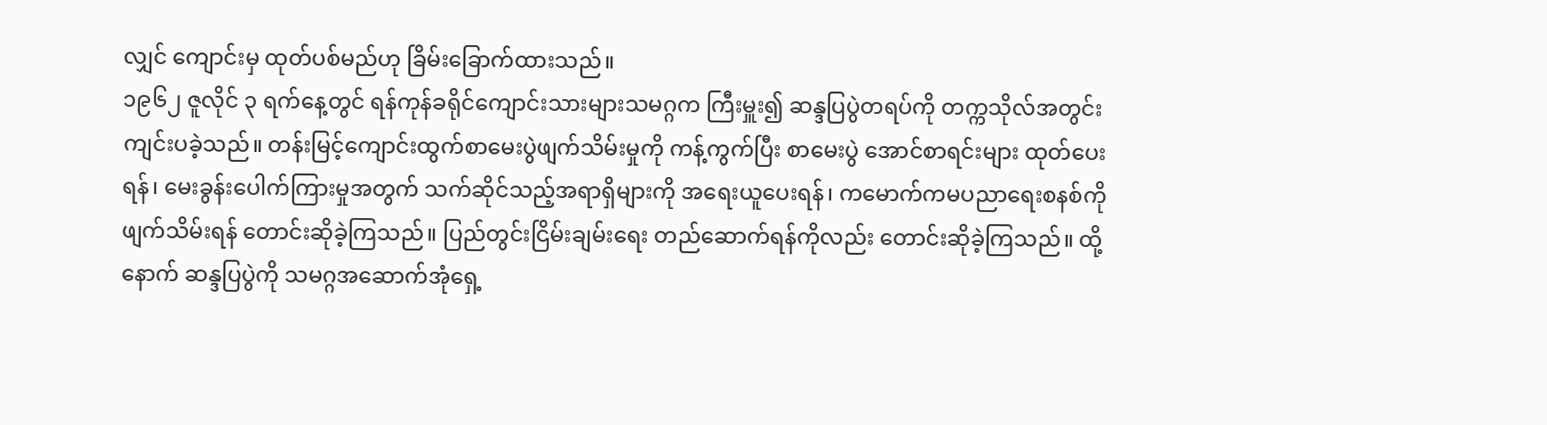လျှင် ကျောင်းမှ ထုတ်ပစ်မည်ဟု ခြိမ်းခြောက်ထားသည်။
၁၉၆၂ ဇူလိုင် ၃ ရက်နေ့တွင် ရန်ကုန်ခရိုင်ကျောင်းသားများသမဂ္ဂက ကြီးမှူး၍ ဆန္ဒပြပွဲတရပ်ကို တက္ကသိုလ်အတွင်း ကျင်းပခဲ့သည်။ တန်းမြင့်ကျောင်းထွက်စာမေးပွဲဖျက်သိမ်းမှုကို ကန့်ကွက်ပြီး စာမေးပွဲ အောင်စာရင်းများ ထုတ်ပေးရန်၊ မေးခွန်းပေါက်ကြားမှုအတွက် သက်ဆိုင်သည့်အရာရှိများကို အရေးယူပေးရန်၊ ကမောက်ကမပညာရေးစနစ်ကို ဖျက်သိမ်းရန် တောင်းဆိုခဲ့ကြသည်။ ပြည်တွင်းငြိမ်းချမ်းရေး တည်ဆောက်ရန်ကိုလည်း တောင်းဆိုခဲ့ကြသည်။ ထို့နောက် ဆန္ဒပြပွဲကို သမဂ္ဂအဆောက်အုံရှေ့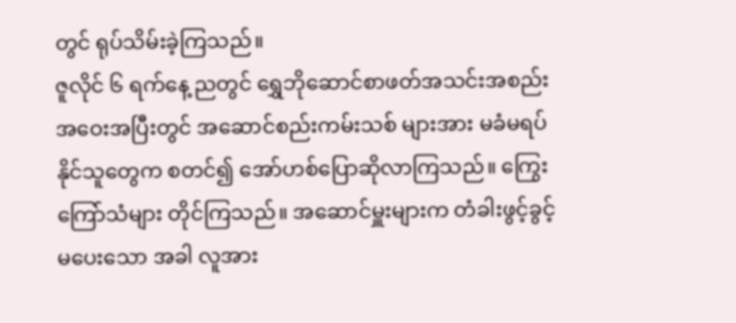တွင် ရုပ်သိမ်းခဲ့ကြသည်။
ဇူလိုင် ၆ ရက်နေ့ ညတွင် ရွှေဘိုဆောင်စာဖတ်အသင်းအစည်းအဝေးအပြီးတွင် အဆောင်စည်းကမ်းသစ် များအား မခံမရပ်နိုင်သူတွေက စတင်၍ အော်ဟစ်ပြောဆိုလာကြသည်။ ကြွေးကြော်သံများ တိုင်ကြသည်။ အဆောင်မှူးများက တံခါးဖွင့်ခွင့် မပေးသော အခါ လူအား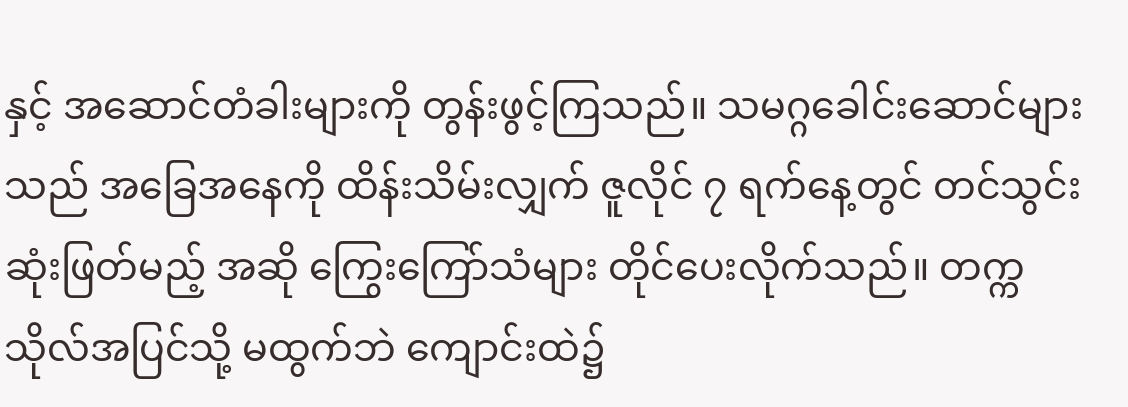နှင့် အဆောင်တံခါးများကို တွန်းဖွင့်ကြသည်။ သမဂ္ဂခေါင်းဆောင်များသည် အခြေအနေကို ထိန်းသိမ်းလျှက် ဇူလိုင် ၇ ရက်နေ့တွင် တင်သွင်းဆုံးဖြတ်မည့် အဆို ကြွေးကြော်သံများ တိုင်ပေးလိုက်သည်။ တက္ကသိုလ်အပြင်သို့ မထွက်ဘဲ ကျောင်းထဲ၌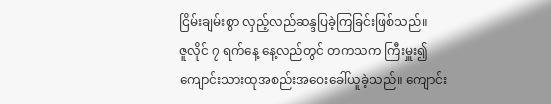ငြိမ်းချမ်းစွာ လှည့်လည်ဆန္ဒပြခဲ့ကြခြင်းဖြစ်သည်။
ဇူလိုင် ၇ ရက်နေ့ နေ့လည်တွင် တကသက ကြီးမှူး၍ ကျောင်းသားထုအစည်းအဝေးခေါ်ယူခဲ့သည်။ ကျောင်း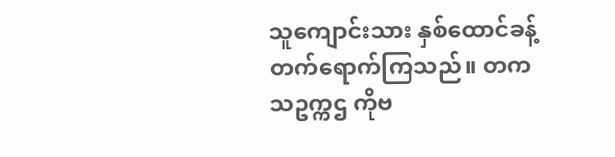သူကျောင်းသား နှစ်ထောင်ခန့်တက်ရောက်ကြသည်။ တကသဥက္ကဌ ကိုဗ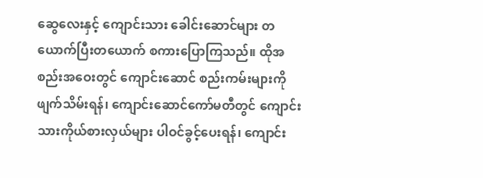ဆွေလေးနှင့် ကျောင်းသား ခေါင်းဆောင်များ တယောက်ပြီးတယောက် စကားပြောကြသည်။ ထိုအစည်းအဝေးတွင် ကျောင်းဆောင် စည်းကမ်းများကို ဖျက်သိမ်းရန်၊ ကျောင်းဆောင်ကော်မတီတွင် ကျောင်းသားကိုယ်စားလှယ်များ ပါဝင်ခွင့်ပေးရန်၊ ကျောင်း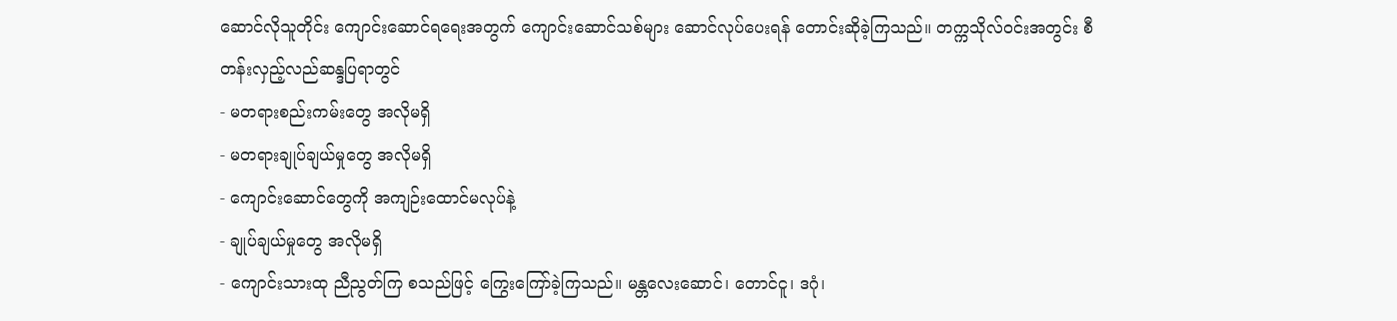ဆောင်လိုသူတိုင်း ကျောင်းဆောင်ရရေးအတွက် ကျောင်းဆောင်သစ်များ ဆောင်လုပ်ပေးရန် တောင်းဆိုခဲ့ကြသည်။ တက္ကသိုလ်ဝင်းအတွင်း စီတန်းလှည့်လည်ဆန္ဒပြရာတွင်
- မတရားစည်းကမ်းတွေ အလိုမရှိ
- မတရားချုပ်ချယ်မှုတွေ အလိုမရှိ
- ကျောင်းဆောင်တွေကို အကျဉ်းထောင်မလုပ်နဲ့
- ချုပ်ချယ်မှုတွေ အလိုမရှိ
- ကျောင်းသားထု ညီညွတ်ကြ စသည်ဖြင့် ကြွေးကြော်ခဲ့ကြသည်။ မန္တလေးဆောင်၊ တောင်ငူ၊ ဒဂုံ၊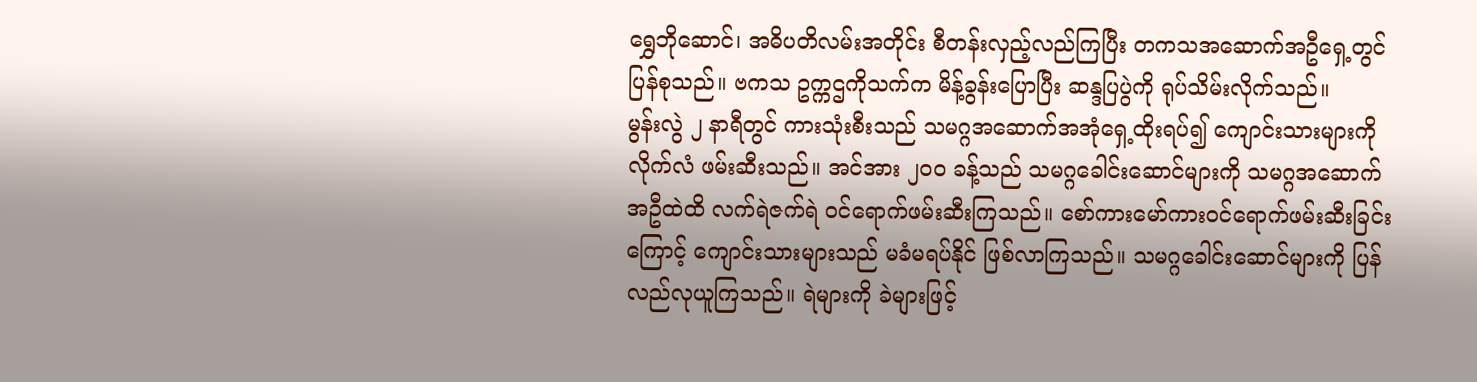ရွှေဘိုဆောင်၊ အဓိပတိလမ်းအတိုင်း စီတန်းလှည့်လည်ကြပြီး တကသအဆောက်အဦရှေ့တွင် ပြန်စုသည်။ ဗကသ ဥက္ကဌကိုသက်က မိန့်ခွန်းပြောပြီး ဆန္ဒပြပွဲကို ရုပ်သိမ်းလိုက်သည်။
မွန်းလွဲ ၂ နာရီတွင် ကားသုံးစီးသည် သမဂ္ဂအဆောက်အအုံရှေ့ထိုးရပ်၍ ကျောင်းသားများကို လိုက်လံ ဖမ်းဆီးသည်။ အင်အား ၂၀၀ ခန့်သည် သမဂ္ဂခေါင်းဆောင်များကို သမဂ္ဂအဆောက်အဦထဲထိ လက်ရဲဇက်ရဲ ဝင်ရောက်ဖမ်းဆီးကြသည်။ စော်ကားမော်ကားဝင်ရောက်ဖမ်းဆီးခြင်းကြောင့် ကျောင်းသားများသည် မခံမရပ်နိုင် ဖြစ်လာကြသည်။ သမဂ္ဂခေါင်းဆောင်များကို ပြန်လည်လုယူကြသည်။ ရဲများကို ခဲများဖြင့်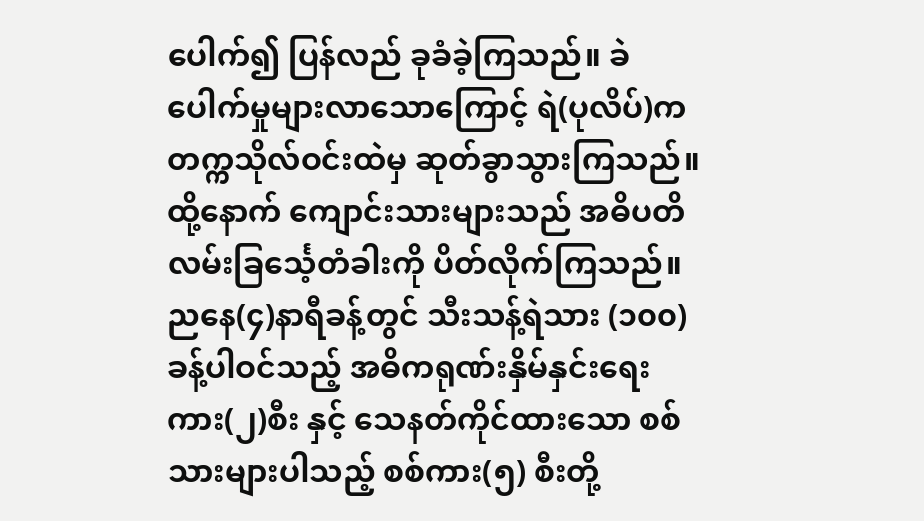ပေါက်၍ ပြန်လည် ခုခံခဲ့ကြသည်။ ခဲပေါက်မှုများလာသောကြောင့် ရဲ(ပုလိပ်)က တက္ကသိုလ်ဝင်းထဲမှ ဆုတ်ခွာသွားကြသည်။ ထို့နောက် ကျောင်းသားများသည် အဓိပတိလမ်းခြင်္သေ့တံခါးကို ပိတ်လိုက်ကြသည်။
ညနေ(၄)နာရီခန့်တွင် သီးသန့်ရဲသား (၁၀၀)ခန့်ပါဝင်သည့် အဓိကရုဏ်းနှိမ်နှင်းရေးကား(၂)စီး နှင့် သေနတ်ကိုင်ထားသော စစ်သားများပါသည့် စစ်ကား(၅) စီးတို့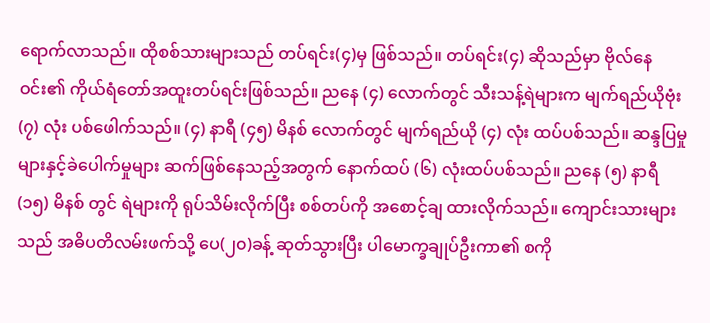ရောက်လာသည်။ ထိုစစ်သားများသည် တပ်ရင်း(၄)မှ ဖြစ်သည်။ တပ်ရင်း(၄) ဆိုသည်မှာ ဗိုလ်နေဝင်း၏ ကိုယ်ရံတော်အထူးတပ်ရင်းဖြစ်သည်။ ညနေ (၄) လောက်တွင် သီးသန့်ရဲများက မျက်ရည်ယိုဗုံး (၇) လုံး ပစ်ဖေါက်သည်။ (၄) နာရီ (၄၅) မိနစ် လောက်တွင် မျက်ရည်ယို (၄) လုံး ထပ်ပစ်သည်။ ဆန္ဒပြမှုများနှင့်ခဲပေါက်မှုများ ဆက်ဖြစ်နေသည့်အတွက် နောက်ထပ် (၆) လုံးထပ်ပစ်သည်။ ညနေ (၅) နာရီ (၁၅) မိနစ် တွင် ရဲများကို ရုပ်သိမ်းလိုက်ပြီး စစ်တပ်ကို အစောင့်ချ ထားလိုက်သည်။ ကျောင်းသားများသည် အဓိပတိလမ်းဖက်သို့ ပေ(၂၀)ခန့် ဆုတ်သွားပြီး ပါမောက္ခချုပ်ဦးကာ၏ စကို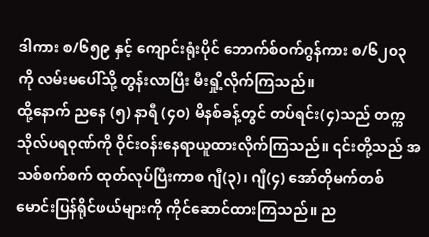ဒါကား စ/၆၅၉ နှင့် ကျောင်းရုံးပိုင် ဘောက်စ်ဝက်ဂွန်ကား စ/၆၂၀၃ကို လမ်းမပေါ်သို့ တွန်းလာပြီး မီးရှို့လိုက်ကြသည်။
ထို့နောက် ညနေ (၅) နာရီ (၄၀) မိနစ်ခန့်တွင် တပ်ရင်း(၄)သည် တက္ကသိုလ်ပရဝုဏ်ကို ဝိုင်းဝန်းနေရာယူထားလိုက်ကြသည်။ ၎င်းတို့သည် အသစ်စက်စက် ထုတ်လုပ်ပြီးကာစ ဂျီ(၃)၊ ဂျီ(၄) အော်တိုမက်တစ် မောင်းပြန်ရိုင်ဖယ်များကို ကိုင်ဆောင်ထားကြသည်။ ည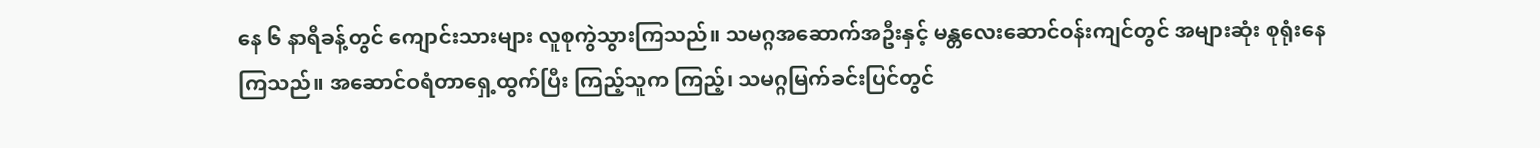နေ ၆ နာရီခန့်တွင် ကျောင်းသားများ လူစုကွဲသွားကြသည်။ သမဂ္ဂအဆောက်အဦးနှင့် မန္တလေးဆောင်ဝန်းကျင်တွင် အများဆုံး စုရုံးနေကြသည်။ အဆောင်ဝရံတာရှေ့ထွက်ပြီး ကြည့်သူက ကြည့်၊ သမဂ္ဂမြက်ခင်းပြင်တွင်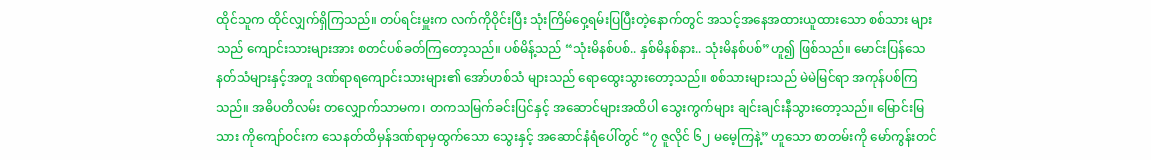ထိုင်သူက ထိုင်လျှက်ရှိကြသည်။ တပ်ရင်းမှူးက လက်ကိုဝိုင်းပြီး သုံးကြိမ်ဝှေ့ရမ်းပြပြီးတဲ့နောက်တွင် အသင့်အနေအထားယူထားသော စစ်သား များသည် ကျောင်းသားများအား စတင်ပစ်ခတ်ကြတော့သည်။ ပစ်မိန့်သည် “သုံးမိနစ်ပစ်.. နှစ်မိနစ်နား.. သုံးမိနစ်ပစ်”ဟူ၍ ဖြစ်သည်။ မောင်းပြန်သေနတ်သံများနှင့်အတူ ဒဏ်ရာရကျောင်းသားများ၏ အော်ဟစ်သံ များသည် ရောထွေးသွားတော့သည်။ စစ်သားများသည် မဲမဲမြင်ရာ အကုန်ပစ်ကြသည်။ အဓိပတိလမ်း တလျှောက်သာမက၊ တကသမြက်ခင်းပြင်နှင့် အဆောင်များအထိပါ သွေးကွက်များ ချင်းချင်းနီသွားတော့သည်။ မြောင်းမြသား ကိုကျော်ဝင်းက သေနတ်ထိမှန်ဒဏ်ရာမှထွက်သော သွေးနှင့် အဆောင်နံရံပေါ်တွင် “၇ ဇူလိုင် ၆၂ မမေ့ကြနဲ့” ဟူသော စာတမ်းကို မော်ကွန်းတင်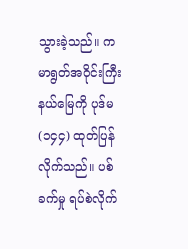သွားခဲ့သည်။ ကမာရွတ်အဝိုင်းကြီးနယ်မြေကို ပုဒ်မ (၁၄၄) ထုတ်ပြန်လိုက်သည်။ ပစ်ခက်မှု ရပ်စဲလိုက်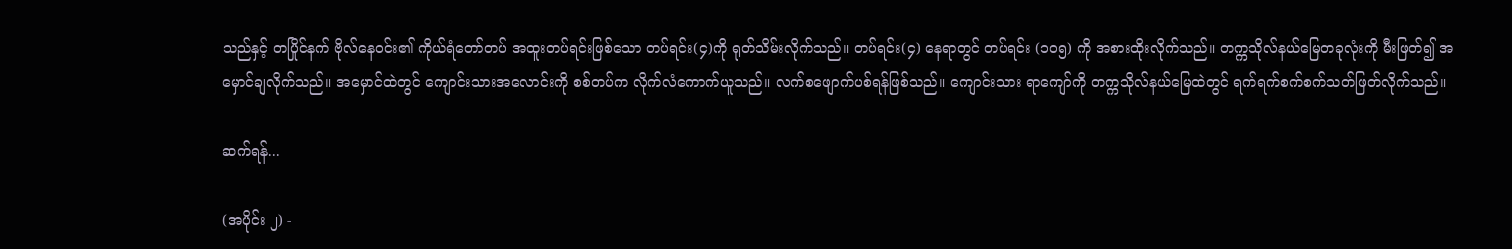သည်နှင့် တပြိုင်နက် ဗိုလ်နေဝင်း၏ ကိုယ်ရံတော်တပ် အထူးတပ်ရင်းဖြစ်သော တပ်ရင်း(၄)ကို ရုတ်သိမ်းလိုက်သည်။ တပ်ရင်း(၄) နေရာတွင် တပ်ရင်း (၁၀၅) ကို အစားထိုးလိုက်သည်။ တက္ကသိုလ်နယ်မြေတခုလုံးကို မီးဖြတ်၍ အမှောင်ချလိုက်သည်။ အမှောင်ထဲတွင် ကျောင်းသားအလောင်းကို စစ်တပ်က လိုက်လံကောက်ယူသည်။ လက်စဖျောက်ပစ်ရန်ဖြစ်သည်။ ကျောင်းသား ရာကျော်ကို တက္ကသိုလ်နယ်မြေထဲတွင် ရက်ရက်စက်စက်သတ်ဖြတ်လိုက်သည်။

ဆက်ရန်...

(အပိုင်း ၂) -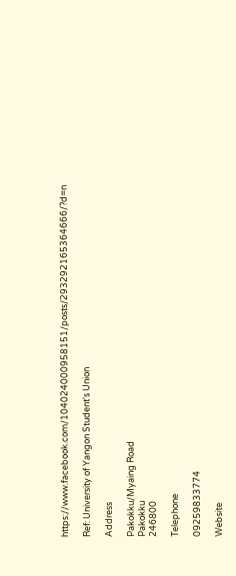https://www.facebook.com/104024000958151/posts/293292165364666/?d=n

Ref: University of Yangon Student's Union

Address

Pakokku/Myaing Road
Pakokku
246800

Telephone

09259833774

Website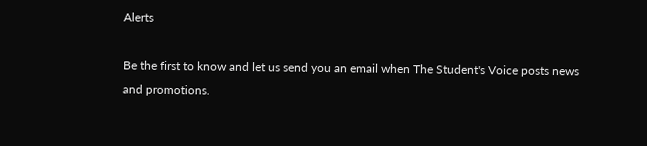Alerts

Be the first to know and let us send you an email when The Student's Voice posts news and promotions.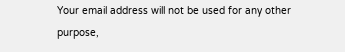Your email address will not be used for any other purpose,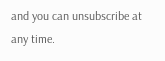and you can unsubscribe at any time.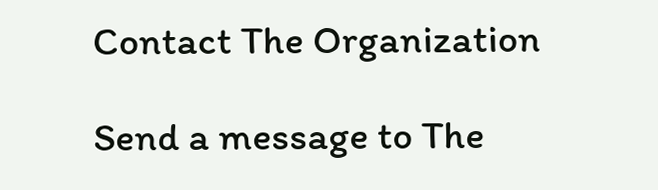Contact The Organization

Send a message to The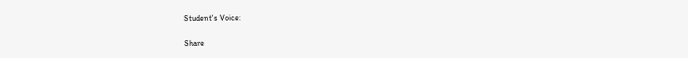Student's Voice:

Share